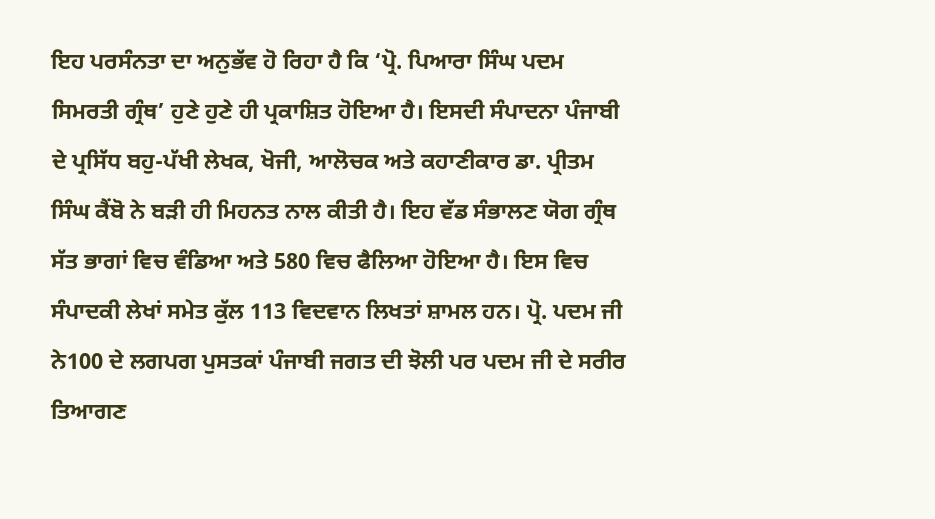ਇਹ ਪਰਸੰਨਤਾ ਦਾ ਅਨੁਭੱਵ ਹੋ ਰਿਹਾ ਹੈ ਕਿ ‘ਪ੍ਰੋ. ਪਿਆਰਾ ਸਿੰਘ ਪਦਮ ਸਿਮਰਤੀ ਗ੍ਰੰਥ’ ਹੁਣੇ ਹੁਣੇ ਹੀ ਪ੍ਰਕਾਸ਼ਿਤ ਹੋਇਆ ਹੈ। ਇਸਦੀ ਸੰਪਾਦਨਾ ਪੰਜਾਬੀ ਦੇ ਪ੍ਰਸਿੱਧ ਬਹੁ-ਪੱਖੀ ਲੇਖਕ, ਖੋਜੀ, ਆਲੋਚਕ ਅਤੇ ਕਹਾਣੀਕਾਰ ਡਾ. ਪ੍ਰੀਤਮ ਸਿੰਘ ਕੈਂਬੋ ਨੇ ਬੜੀ ਹੀ ਮਿਹਨਤ ਨਾਲ ਕੀਤੀ ਹੈ। ਇਹ ਵੱਡ ਸੰਭਾਲਣ ਯੋਗ ਗ੍ਰੰਥ ਸੱਤ ਭਾਗਾਂ ਵਿਚ ਵੰਡਿਆ ਅਤੇ 580 ਵਿਚ ਫੈਲਿਆ ਹੋਇਆ ਹੈ। ਇਸ ਵਿਚ ਸੰਪਾਦਕੀ ਲੇਖਾਂ ਸਮੇਤ ਕੁੱਲ 113 ਵਿਦਵਾਨ ਲਿਖਤਾਂ ਸ਼ਾਮਲ ਹਨ। ਪ੍ਰੋ. ਪਦਮ ਜੀ ਨੇ100 ਦੇ ਲਗਪਗ ਪੁਸਤਕਾਂ ਪੰਜਾਬੀ ਜਗਤ ਦੀ ਝੋਲੀ ਪਰ ਪਦਮ ਜੀ ਦੇ ਸਰੀਰ ਤਿਆਗਣ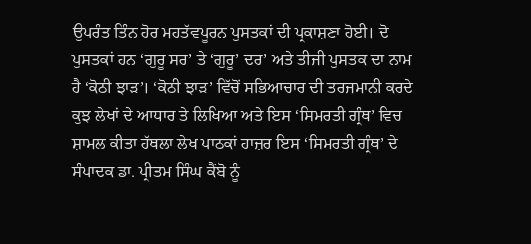ਉਪਰੰਤ ਤਿੰਨ ਹੋਰ ਮਹਤੱਵਪੂਰਨ ਪੁਸਤਕਾਂ ਦੀ ਪ੍ਰਕਾਸ਼ਣਾ ਹੋਈ। ਦੋ ਪੁਸਤਕਾਂ ਹਨ ‘ਗੁਰੂ ਸਰ’ ਤੇ ‘ਗੁਰੂ’ ਦਰ’ ਅਤੇ ਤੀਜੀ ਪੁਸਤਕ ਦਾ ਨਾਮ ਹੈ ‘ਕੋਠੀ ਝਾੜ’। ‘ਕੋਠੀ ਝਾੜ’ ਵਿੱਚੋਂ ਸਭਿਆਚਾਰ ਦੀ ਤਰਜਮਾਨੀ ਕਰਦੇ ਕੁਝ ਲੇਖਾਂ ਦੇ ਆਧਾਰ ਤੇ ਲਿਖਿਆ ਅਤੇ ਇਸ ‘ਸਿਮਰਤੀ ਗ੍ਰੰਥ’ ਵਿਚ ਸ਼ਾਮਲ ਕੀਤਾ ਹੱਥਲਾ ਲੇਖ ਪਾਠਕਾਂ ਹਾਜ਼ਰ ਇਸ ‘ਸਿਮਰਤੀ ਗ੍ਰੰਥ’ ਦੇ ਸੰਪਾਦਕ ਡਾ. ਪ੍ਰੀਤਮ ਸਿੰਘ ਕੈਂਬੋ ਨੂੰ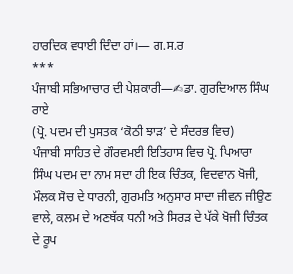ਹਾਰਦਿਕ ਵਧਾਈ ਦਿੰਦਾ ਹਾਂ।— ਗ.ਸ.ਰ
***
ਪੰਜਾਬੀ ਸਭਿਆਚਾਰ ਦੀ ਪੇਸ਼ਕਾਰੀ—✍ਡਾ. ਗੁਰਦਿਆਲ ਸਿੰਘ ਰਾਏ
(ਪ੍ਰੋ. ਪਦਮ ਦੀ ਪੁਸਤਕ ‘ਕੋਠੀ ਝਾੜ’ ਦੇ ਸੰਦਰਭ ਵਿਚ)
ਪੰਜਾਬੀ ਸਾਹਿਤ ਦੇ ਗੌਰਵਮਈ ਇਤਿਹਾਸ ਵਿਚ ਪ੍ਰੋ. ਪਿਆਰਾ ਸਿੰਘ ਪਦਮ ਦਾ ਨਾਮ ਸਦਾ ਹੀ ਇਕ ਚਿੰਤਕ, ਵਿਦਵਾਨ ਖੋਜੀ, ਮੌਲਕ ਸੋਚ ਦੇ ਧਾਰਨੀ, ਗੁਰਮਤਿ ਅਨੁਸਾਰ ਸਾਦਾ ਜੀਵਨ ਜੀਉਣ ਵਾਲੇ, ਕਲਮ ਦੇ ਅਣਥੱਕ ਧਨੀ ਅਤੇ ਸਿਰੜ ਦੇ ਪੱਕੇ ਖੋਜੀ ਚਿੰਤਕ ਦੇ ਰੂਪ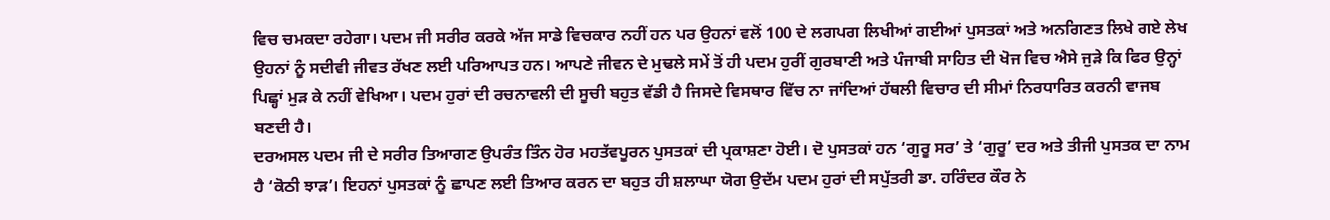ਵਿਚ ਚਮਕਦਾ ਰਹੇਗਾ। ਪਦਮ ਜੀ ਸਰੀਰ ਕਰਕੇ ਅੱਜ ਸਾਡੇ ਵਿਚਕਾਰ ਨਹੀਂ ਹਨ ਪਰ ਉਹਨਾਂ ਵਲੋਂ 100 ਦੇ ਲਗਪਗ ਲਿਖੀਆਂ ਗਈਆਂ ਪੁਸਤਕਾਂ ਅਤੇ ਅਨਗਿਣਤ ਲਿਖੇ ਗਏ ਲੇਖ ਉਹਨਾਂ ਨੂੰ ਸਦੀਵੀ ਜੀਵਤ ਰੱਖਣ ਲਈ ਪਰਿਆਪਤ ਹਨ। ਆਪਣੇ ਜੀਵਨ ਦੇ ਮੁਢਲੇ ਸਮੇਂ ਤੋਂ ਹੀ ਪਦਮ ਹੁਰੀਂ ਗੁਰਬਾਣੀ ਅਤੇ ਪੰਜਾਬੀ ਸਾਹਿਤ ਦੀ ਖੋਜ ਵਿਚ ਐਸੇ ਜੁੜੇ ਕਿ ਫਿਰ ਉਨ੍ਹਾਂ ਪਿਛ੍ਹਾਂ ਮੁੜ ਕੇ ਨਹੀਂ ਵੇਖਿਆ। ਪਦਮ ਹੁਰਾਂ ਦੀ ਰਚਨਾਵਲੀ ਦੀ ਸੂਚੀ ਬਹੁਤ ਵੱਡੀ ਹੈ ਜਿਸਦੇ ਵਿਸਥਾਰ ਵਿੱਚ ਨਾ ਜਾਂਦਿਆਂ ਹੱਥਲੀ ਵਿਚਾਰ ਦੀ ਸੀਮਾਂ ਨਿਰਧਾਰਿਤ ਕਰਨੀ ਵਾਜਬ ਬਣਦੀ ਹੈ।
ਦਰਅਸਲ ਪਦਮ ਜੀ ਦੇ ਸਰੀਰ ਤਿਆਗਣ ਉਪਰੰਤ ਤਿੰਨ ਹੋਰ ਮਹਤੱਵਪੂਰਨ ਪੁਸਤਕਾਂ ਦੀ ਪ੍ਰਕਾਸ਼ਣਾ ਹੋਈ। ਦੋ ਪੁਸਤਕਾਂ ਹਨ ‘ਗੁਰੂ ਸਰ’ ਤੇ ‘ਗੁਰੂ’ ਦਰ ਅਤੇ ਤੀਜੀ ਪੁਸਤਕ ਦਾ ਨਾਮ ਹੈ ‘ਕੋਠੀ ਝਾੜ’। ਇਹਨਾਂ ਪੁਸਤਕਾਂ ਨੂੰ ਛਾਪਣ ਲਈ ਤਿਆਰ ਕਰਨ ਦਾ ਬਹੁਤ ਹੀ ਸ਼ਲਾਘਾ ਯੋਗ ਉਦੱਮ ਪਦਮ ਹੁਰਾਂ ਦੀ ਸਪੁੱਤਰੀ ਡਾ. ਹਰਿੰਦਰ ਕੌਰ ਨੇ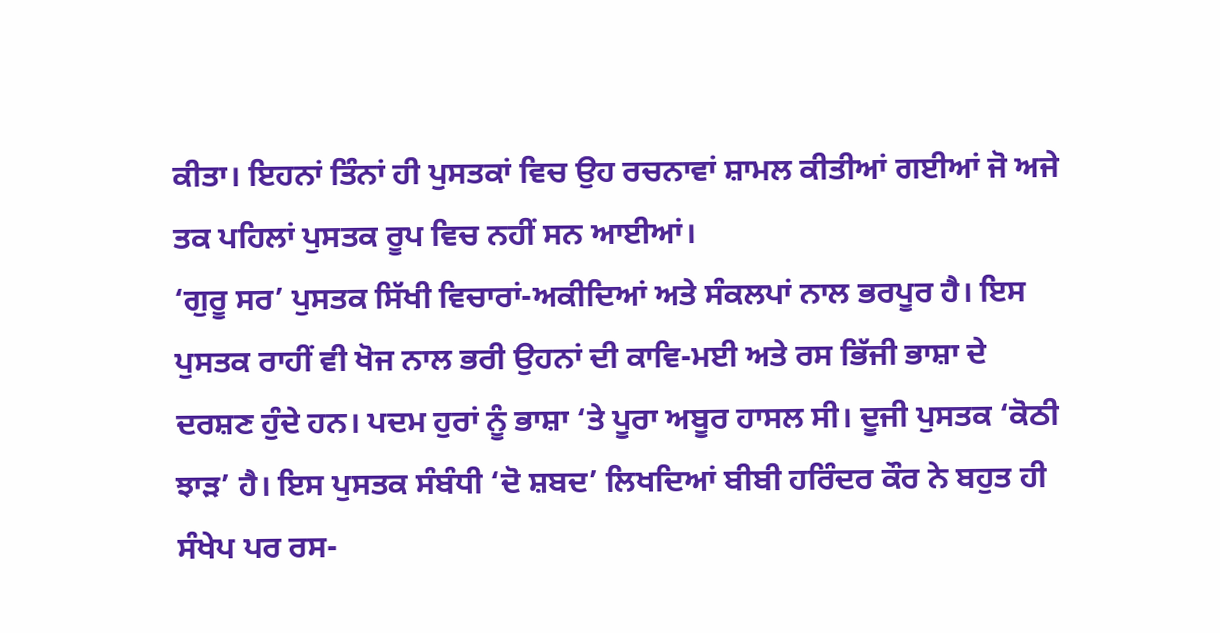ਕੀਤਾ। ਇਹਨਾਂ ਤਿੰਨਾਂ ਹੀ ਪੁਸਤਕਾਂ ਵਿਚ ਉਹ ਰਚਨਾਵਾਂ ਸ਼ਾਮਲ ਕੀਤੀਆਂ ਗਈਆਂ ਜੋ ਅਜੇ ਤਕ ਪਹਿਲਾਂ ਪੁਸਤਕ ਰੂਪ ਵਿਚ ਨਹੀਂ ਸਨ ਆਈਆਂ।
‘ਗੁਰੂ ਸਰ’ ਪੁਸਤਕ ਸਿੱਖੀ ਵਿਚਾਰਾਂ-ਅਕੀਦਿਆਂ ਅਤੇ ਸੰਕਲਪਾਂ ਨਾਲ ਭਰਪੂਰ ਹੈ। ਇਸ ਪੁਸਤਕ ਰਾਹੀਂ ਵੀ ਖੋਜ ਨਾਲ ਭਰੀ ਉਹਨਾਂ ਦੀ ਕਾਵਿ-ਮਈ ਅਤੇ ਰਸ ਭਿੱਜੀ ਭਾਸ਼ਾ ਦੇ ਦਰਸ਼ਣ ਹੁੰਦੇ ਹਨ। ਪਦਮ ਹੁਰਾਂ ਨੂੰ ਭਾਸ਼ਾ ‘ਤੇ ਪੂਰਾ ਅਬੂਰ ਹਾਸਲ ਸੀ। ਦੂਜੀ ਪੁਸਤਕ ‘ਕੋਠੀ ਝਾੜ’ ਹੈ। ਇਸ ਪੁਸਤਕ ਸੰਬੰਧੀ ‘ਦੋ ਸ਼ਬਦ’ ਲਿਖਦਿਆਂ ਬੀਬੀ ਹਰਿੰਦਰ ਕੌਰ ਨੇ ਬਹੁਤ ਹੀ ਸੰਖੇਪ ਪਰ ਰਸ-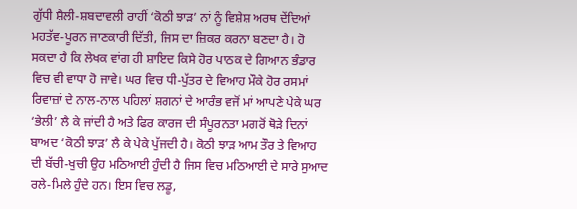ਗੁੱਧੀ ਸ਼ੈਲੀ-ਸ਼ਬਦਾਵਲੀ ਰਾਹੀਂ ‘ਕੋਠੀ ਝਾੜ’ ਨਾਂ ਨੂੰ ਵਿਸ਼ੇਸ਼ ਅਰਥ ਦੇਂਦਿਆਂ ਮਹਤੱਵ-ਪੂਰਨ ਜਾਣਕਾਰੀ ਦਿੱਤੀ, ਜਿਸ ਦਾ ਜ਼ਿਕਰ ਕਰਨਾ ਬਣਦਾ ਹੈ। ਹੋ ਸਕਦਾ ਹੈ ਕਿ ਲੇਖਕ ਵਾਂਗ ਹੀ ਸ਼ਾਇਦ ਕਿਸੇ ਹੋਰ ਪਾਠਕ ਦੇ ਗਿਆਨ ਭੰਡਾਰ ਵਿਚ ਵੀ ਵਾਧਾ ਹੋ ਜਾਵੇ। ਘਰ ਵਿਚ ਧੀ-ਪੁੱਤਰ ਦੇ ਵਿਆਹ ਮੌਕੇ ਹੋਰ ਰਸਮਾਂ ਰਿਵਾਜ਼ਾਂ ਦੇ ਨਾਲ-ਨਾਲ ਪਹਿਲਾਂ ਸ਼ਗਨਾਂ ਦੇ ਆਰੰਭ ਵਜੋਂ ਮਾਂ ਆਪਣੇ ਪੇਕੇ ਘਰ ‘ਭੇਲੀ’ ਲੈ ਕੇ ਜਾਂਦੀ ਹੈ ਅਤੇ ਫਿਰ ਕਾਰਜ ਦੀ ਸੰਪੂਰਨਤਾ ਮਗਰੋਂ ਥੋੜੇ ਦਿਨਾਂ ਬਾਅਦ ‘ਕੋਠੀ ਝਾੜ’ ਲੈ ਕੇ ਪੇਕੇ ਪੁੱਜਦੀ ਹੈ। ਕੋਠੀ ਝਾੜ ਆਮ ਤੌਰ ਤੇ ਵਿਆਹ ਦੀ ਬੱਚੀ-ਖੁਚੀ ਉਹ ਮਠਿਆਈ ਹੁੰਦੀ ਹੈ ਜਿਸ ਵਿਚ ਮਠਿਆਈ ਦੇ ਸਾਰੇ ਸੁਆਦ ਰਲੇ-ਮਿਲੇ ਹੁੰਦੇ ਹਨ। ਇਸ ਵਿਚ ਲਡੂ,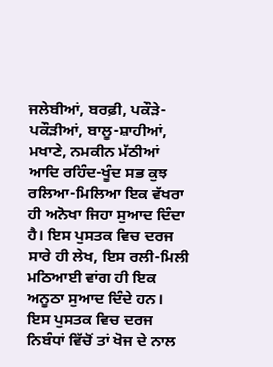ਜਲੇਬੀਆਂ, ਬਰਫ਼ੀ, ਪਕੌੜੇ-ਪਕੌੜੀਆਂ, ਬਾਲੂ-ਸ਼ਾਹੀਆਂ, ਮਖਾਣੇ, ਨਮਕੀਨ ਮੱਠੀਆਂ ਆਦਿ ਰਹਿੰਦ-ਖੂੰਦ ਸਭ ਕੁਝ ਰਲਿਆ-ਮਿਲਿਆ ਇਕ ਵੱਖਰਾ ਹੀ ਅਨੋਖਾ ਜਿਹਾ ਸੁਆਦ ਦਿੰਦਾ ਹੈ। ਇਸ ਪੁਸਤਕ ਵਿਚ ਦਰਜ ਸਾਰੇ ਹੀ ਲੇਖ, ਇਸ ਰਲੀ-ਮਿਲੀ ਮਠਿਆਈ ਵਾਂਗ ਹੀ ਇਕ ਅਨੂਠਾ ਸੁਆਦ ਦਿੰਦੇ ਹਨ।
ਇਸ ਪੁਸਤਕ ਵਿਚ ਦਰਜ ਨਿਬੰਧਾਂ ਵਿੱਚੋਂ ਤਾਂ ਖੋਜ ਦੇ ਨਾਲ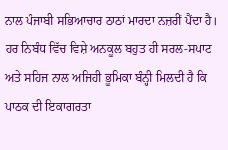ਨਾਲ ਪੰਜਾਬੀ ਸਭਿਆਚਾਰ ਠਾਠਾਂ ਮਾਰਦਾ ਨਜ਼ਰੀਂ ਪੈਂਦਾ ਹੈ। ਹਰ ਨਿਬੰਧ ਵਿੱਚ ਵਿਸ਼ੇ ਅਨਕੂਲ ਬਹੁਤ ਹੀ ਸਰਲ-ਸਪਾਟ ਅਤੇ ਸਹਿਜ ਨਾਲ ਅਜਿਹੀ ਭੂਮਿਕਾ ਬੰਨ੍ਹੀ ਮਿਲਦੀ ਹੈ ਕਿ ਪਾਠਕ ਦੀ ਇਕਾਗਰਤਾ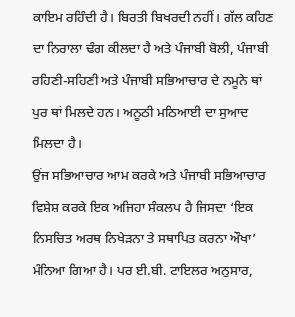ਕਾਇਮ ਰਹਿੰਦੀ ਹੈ। ਬਿਰਤੀ ਬਿਖਰਦੀ ਨਹੀਂ। ਗੱਲ ਕਹਿਣ ਦਾ ਨਿਰਾਲਾ ਢੰਗ ਕੀਲਦਾ ਹੈ ਅਤੇ ਪੰਜਾਬੀ ਬੋਲੀ, ਪੰਜਾਬੀ ਰਹਿਣੀ-ਸਹਿਣੀ ਅਤੇ ਪੰਜਾਬੀ ਸਭਿਆਚਾਰ ਦੇ ਨਮੂਨੇ ਥਾਂ ਪੁਰ ਥਾਂ ਮਿਲਦੇ ਹਨ। ਅਨੂਠੀ ਮਠਿਆਈ ਦਾ ਸੁਆਦ ਮਿਲਦਾ ਹੈ।
ਉਂਜ ਸਭਿਆਚਾਰ ਆਮ ਕਰਕੇ ਅਤੇ ਪੰਜਾਬੀ ਸਭਿਆਚਾਰ ਵਿਸ਼ੇਸ਼ ਕਰਕੇ ਇਕ ਅਜਿਹਾ ਸੰਕਲਪ ਹੈ ਜਿਸਦਾ ‘ਇਕ ਨਿਸਚਿਤ ਅਰਥ ਨਿਖੇੜਨਾ ਤੇ ਸਥਾਪਿਤ ਕਰਨਾ ਔਖਾ’ ਮੰਨਿਆ ਗਿਆ ਹੈ। ਪਰ ਈ.ਬੀ. ਟਾਇਲਰ ਅਨੁਸਾਰ,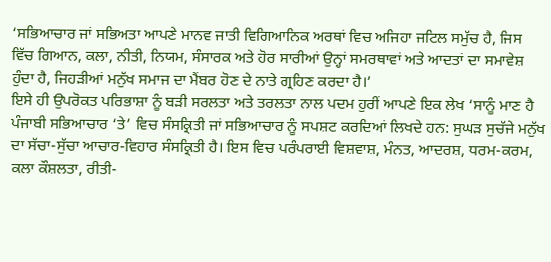‘ਸਭਿਆਚਾਰ ਜਾਂ ਸਭਿਅਤਾ ਆਪਣੇ ਮਾਨਵ ਜਾਤੀ ਵਿਗਿਆਨਿਕ ਅਰਥਾਂ ਵਿਚ ਅਜਿਹਾ ਜਟਿਲ ਸਮੁੱਚ ਹੈ, ਜਿਸ ਵਿੱਚ ਗਿਆਨ, ਕਲਾ, ਨੀਤੀ, ਨਿਯਮ, ਸੰਸਾਰਕ ਅਤੇ ਹੋਰ ਸਾਰੀਆਂ ਉਨ੍ਹਾਂ ਸਮਰਥਾਵਾਂ ਅਤੇ ਆਦਤਾਂ ਦਾ ਸਮਾਵੇਸ਼ ਹੁੰਦਾ ਹੈ, ਜਿਹੜੀਆਂ ਮਨੁੱਖ ਸਮਾਜ ਦਾ ਮੈਂਬਰ ਹੋਣ ਦੇ ਨਾਤੇ ਗ੍ਰਹਿਣ ਕਰਦਾ ਹੈ।’
ਇਸੇ ਹੀ ਉਪਰੋਕਤ ਪਰਿਭਾਸ਼ਾ ਨੂੰ ਬੜੀ ਸਰਲਤਾ ਅਤੇ ਤਰਲਤਾ ਨਾਲ ਪਦਮ ਹੁਰੀਂ ਆਪਣੇ ਇਕ ਲੇਖ ‘ਸਾਨੂੰ ਮਾਣ ਹੈ ਪੰਜਾਬੀ ਸਭਿਆਚਾਰ ‘ਤੇ’ ਵਿਚ ਸੰਸਕ੍ਰਿਤੀ ਜਾਂ ਸਭਿਆਚਾਰ ਨੂੰ ਸਪਸ਼ਟ ਕਰਦਿਆਂ ਲਿਖਦੇ ਹਨ: ਸੁਘੜ ਸੁਚੱਜੇ ਮਨੁੱਖ ਦਾ ਸੱਚਾ-ਸੁੱਚਾ ਆਚਾਰ-ਵਿਹਾਰ ਸੰਸਕ੍ਰਿਤੀ ਹੈ। ਇਸ ਵਿਚ ਪਰੰਪਰਾਈ ਵਿਸ਼ਵਾਸ਼, ਮੰਨਤ, ਆਦਰਸ਼, ਧਰਮ-ਕਰਮ, ਕਲਾ ਕੌਸ਼ਲਤਾ, ਰੀਤੀ-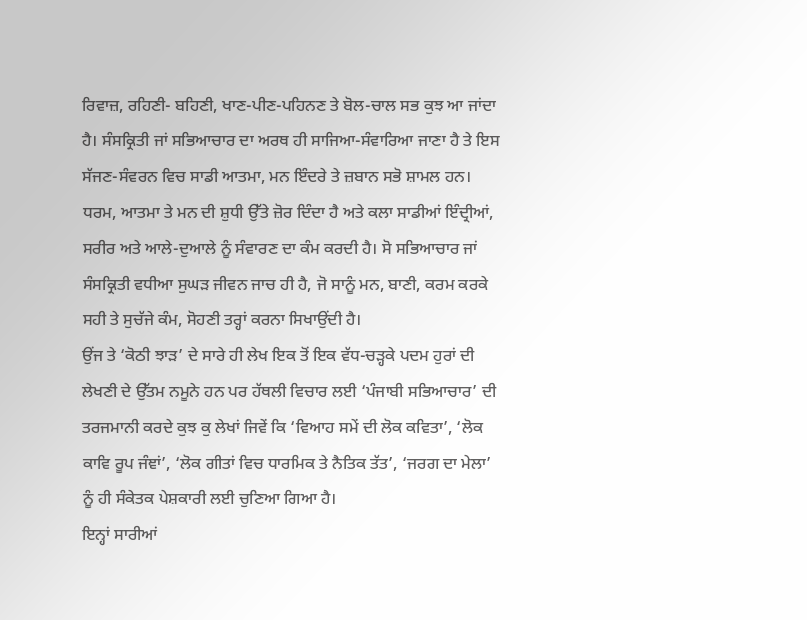ਰਿਵਾਜ਼, ਰਹਿਣੀ- ਬਹਿਣੀ, ਖਾਣ-ਪੀਣ-ਪਹਿਨਣ ਤੇ ਬੋਲ-ਚਾਲ ਸਭ ਕੁਝ ਆ ਜਾਂਦਾ ਹੈ। ਸੰਸਕ੍ਰਿਤੀ ਜਾਂ ਸਭਿਆਚਾਰ ਦਾ ਅਰਥ ਹੀ ਸਾਜਿਆ-ਸੰਵਾਰਿਆ ਜਾਣਾ ਹੈ ਤੇ ਇਸ ਸੱਜਣ-ਸੰਵਰਨ ਵਿਚ ਸਾਡੀ ਆਤਮਾ, ਮਨ ਇੰਦਰੇ ਤੇ ਜ਼ਬਾਨ ਸਭੋ ਸ਼ਾਮਲ ਹਨ। ਧਰਮ, ਆਤਮਾ ਤੇ ਮਨ ਦੀ ਸ਼ੁਧੀ ਉੱਤੇ ਜ਼ੋਰ ਦਿੰਦਾ ਹੈ ਅਤੇ ਕਲਾ ਸਾਡੀਆਂ ਇੰਦ੍ਰੀਆਂ, ਸਰੀਰ ਅਤੇ ਆਲੇ-ਦੁਆਲੇ ਨੂੰ ਸੰਵਾਰਣ ਦਾ ਕੰਮ ਕਰਦੀ ਹੈ। ਸੋ ਸਭਿਆਚਾਰ ਜਾਂ ਸੰਸਕ੍ਰਿਤੀ ਵਧੀਆ ਸੁਘੜ ਜੀਵਨ ਜਾਚ ਹੀ ਹੈ, ਜੋ ਸਾਨੂੰ ਮਨ, ਬਾਣੀ, ਕਰਮ ਕਰਕੇ ਸਹੀ ਤੇ ਸੁਚੱਜੇ ਕੰਮ, ਸੋਹਣੀ ਤਰ੍ਹਾਂ ਕਰਨਾ ਸਿਖਾਉਂਦੀ ਹੈ।
ਉਂਜ ਤੇ ‘ਕੋਠੀ ਝਾੜ’ ਦੇ ਸਾਰੇ ਹੀ ਲੇਖ ਇਕ ਤੋਂ ਇਕ ਵੱਧ-ਚੜ੍ਹਕੇ ਪਦਮ ਹੁਰਾਂ ਦੀ ਲੇਖਣੀ ਦੇ ਉੱਤਮ ਨਮੂਨੇ ਹਨ ਪਰ ਹੱਥਲੀ ਵਿਚਾਰ ਲਈ ‘ਪੰਜਾਬੀ ਸਭਿਆਚਾਰ’ ਦੀ ਤਰਜਮਾਨੀ ਕਰਦੇ ਕੁਝ ਕੁ ਲੇਖਾਂ ਜਿਵੇਂ ਕਿ ‘ਵਿਆਹ ਸਮੇਂ ਦੀ ਲੋਕ ਕਵਿਤਾ’, ‘ਲੋਕ ਕਾਵਿ ਰੂਪ ਜੰਞਾਂ’, ‘ਲੋਕ ਗੀਤਾਂ ਵਿਚ ਧਾਰਮਿਕ ਤੇ ਨੈਤਿਕ ਤੱਤ’, ‘ਜਰਗ ਦਾ ਮੇਲਾ’ ਨੂੰ ਹੀ ਸੰਕੇਤਕ ਪੇਸ਼ਕਾਰੀ ਲਈ ਚੁਣਿਆ ਗਿਆ ਹੈ।
ਇਨ੍ਹਾਂ ਸਾਰੀਆਂ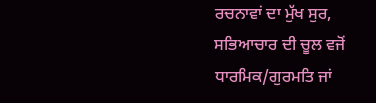ਰਚਨਾਵਾਂ ਦਾ ਮੁੱਖ ਸੁਰ, ਸਭਿਆਚਾਰ ਦੀ ਚੂਲ ਵਜੋਂ ਧਾਰਮਿਕ/ਗੁਰਮਤਿ ਜਾਂ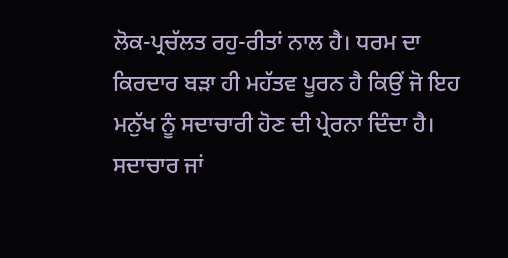ਲੋਕ-ਪ੍ਰਚੱਲਤ ਰਹੁ-ਰੀਤਾਂ ਨਾਲ ਹੈ। ਧਰਮ ਦਾ ਕਿਰਦਾਰ ਬੜਾ ਹੀ ਮਹੱਤਵ ਪੂਰਨ ਹੈ ਕਿਉਂ ਜੋ ਇਹ ਮਨੁੱਖ ਨੂੰ ਸਦਾਚਾਰੀ ਹੋਣ ਦੀ ਪ੍ਰੇਰਨਾ ਦਿੰਦਾ ਹੈ। ਸਦਾਚਾਰ ਜਾਂ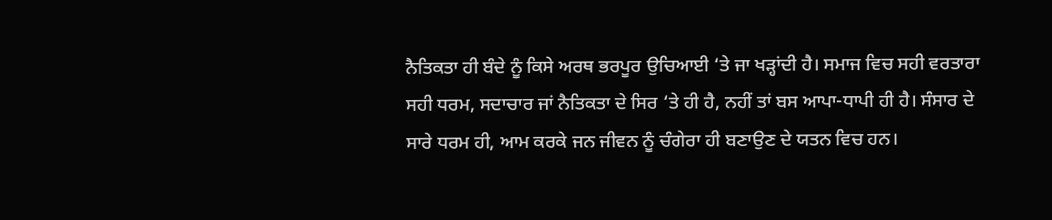ਨੈਤਿਕਤਾ ਹੀ ਬੰਦੇ ਨੂੰ ਕਿਸੇ ਅਰਥ ਭਰਪੂਰ ਉਚਿਆਈ ‘ਤੇ ਜਾ ਖੜ੍ਹਾਂਦੀ ਹੈ। ਸਮਾਜ ਵਿਚ ਸਹੀ ਵਰਤਾਰਾ ਸਹੀ ਧਰਮ, ਸਦਾਚਾਰ ਜਾਂ ਨੈਤਿਕਤਾ ਦੇ ਸਿਰ ‘ਤੇ ਹੀ ਹੈ, ਨਹੀਂ ਤਾਂ ਬਸ ਆਪਾ-ਧਾਪੀ ਹੀ ਹੈ। ਸੰਸਾਰ ਦੇ ਸਾਰੇ ਧਰਮ ਹੀ, ਆਮ ਕਰਕੇ ਜਨ ਜੀਵਨ ਨੂੰ ਚੰਗੇਰਾ ਹੀ ਬਣਾਉਣ ਦੇ ਯਤਨ ਵਿਚ ਹਨ।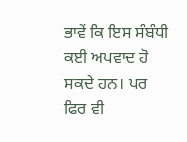ਭਾਵੇਂ ਕਿ ਇਸ ਸੰਬੰਧੀ ਕਈ ਅਪਵਾਦ ਹੋ ਸਕਦੇ ਹਨ। ਪਰ ਫਿਰ ਵੀ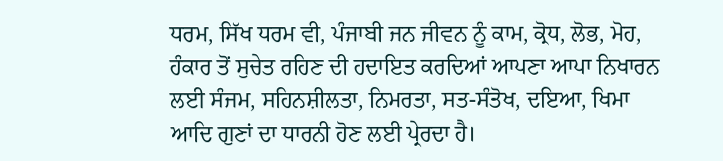ਧਰਮ, ਸਿੱਖ ਧਰਮ ਵੀ, ਪੰਜਾਬੀ ਜਨ ਜੀਵਨ ਨੂੰ ਕਾਮ, ਕ੍ਰੋਧ, ਲੋਭ, ਮੋਹ, ਹੰਕਾਰ ਤੋਂ ਸੁਚੇਤ ਰਹਿਣ ਦੀ ਹਦਾਇਤ ਕਰਦਿਆਂ ਆਪਣਾ ਆਪਾ ਨਿਖਾਰਨ ਲਈ ਸੰਜਮ, ਸਹਿਨਸ਼ੀਲਤਾ, ਨਿਮਰਤਾ, ਸਤ-ਸੰਤੋਖ, ਦਇਆ, ਖਿਮਾ ਆਦਿ ਗੁਣਾਂ ਦਾ ਧਾਰਨੀ ਹੋਣ ਲਈ ਪ੍ਰੇਰਦਾ ਹੈ।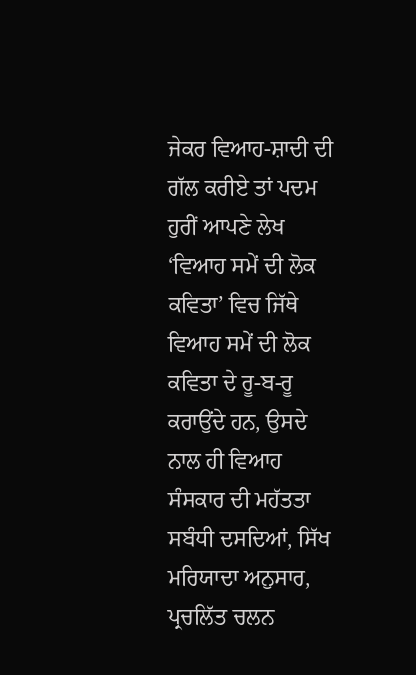ਜੇਕਰ ਵਿਆਹ-ਸ਼ਾਦੀ ਦੀ ਗੱਲ ਕਰੀਏ ਤਾਂ ਪਦਮ ਹੁਰੀਂ ਆਪਣੇ ਲੇਖ ‘ਵਿਆਹ ਸਮੇਂ ਦੀ ਲੋਕ ਕਵਿਤਾ’ ਵਿਚ ਜਿੱਥੇ ਵਿਆਹ ਸਮੇਂ ਦੀ ਲੋਕ ਕਵਿਤਾ ਦੇ ਰੂ-ਬ-ਰੂ ਕਰਾਉਂਦੇ ਹਨ, ਉਸਦੇ ਨਾਲ ਹੀ ਵਿਆਹ ਸੰਸਕਾਰ ਦੀ ਮਹੱਤਤਾ ਸਬੰਧੀ ਦਸਦਿਆਂ, ਸਿੱਖ ਮਰਿਯਾਦਾ ਅਨੁਸਾਰ, ਪ੍ਰਚਲਿੱਤ ਚਲਨ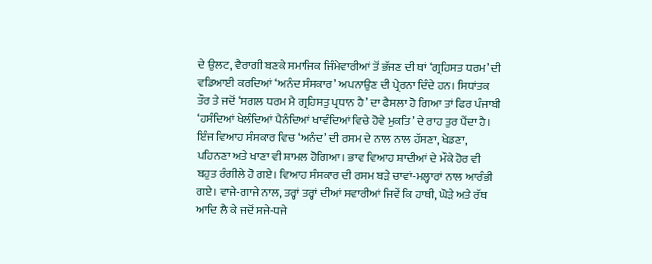ਦੇ ਉਲਟ, ਵੈਰਾਗੀ ਬਣਕੇ ਸਮਾਜਿਕ ਜਿੰਮੇਵਾਰੀਆਂ ਤੋਂ ਭੱਜਣ ਦੀ ਥਾਂ ‘ਗ੍ਰਹਿਸਤ ਧਰਮ’ ਦੀ ਵਡਿਆਈ ਕਰਦਿਆਂ ‘ਅਨੰਦ ਸੰਸਕਾਰ’ ਅਪਨਾਉਣ ਦੀ ਪ੍ਰੇਰਨਾ ਦਿੰਦੇ ਹਨ। ਸਿਧਾਂਤਕ ਤੌਰ ਤੇ ਜਦੋਂ ‘ਸਗਲ ਧਰਮ ਮੈ ਗ੍ਰਹਿਸਤੁ ਪ੍ਰਧਾਨ ਹੈ’ ਦਾ ਫੈਸਲਾ ਹੋ ਗਿਆ ਤਾਂ ਫਿਰ ਪੰਜਾਬੀ ‘ਹਸੰਦਿਆਂ ਖੇਲੰਦਿਆਂ ਪੈਨੰਦਿਆਂ ਖਾਵੰਦਿਆਂ ਵਿਚੇ ਹੋਵੇ ਮੁਕਤਿ’ ਦੇ ਰਾਹ ਤੁਰ ਪੈਂਦਾ ਹੈ। ਇੰਜ ਵਿਆਹ ਸੰਸਕਾਰ ਵਿਚ ‘ਅਨੰਦ’ ਦੀ ਰਸਮ ਦੇ ਨਾਲ ਨਾਲ ਹੱਸਣਾ, ਖੇਡਣਾ, ਪਹਿਨਣਾ ਅਤੇ ਖਾਣਾ ਵੀ ਸ਼ਾਮਲ ਹੋਗਿਆ। ਭਾਵ ਵਿਆਹ ਸ਼ਾਦੀਆਂ ਦੇ ਮੌਕੇ ਹੋਰ ਵੀ ਬਹੁਤ ਰੰਗੀਲੇ ਹੋ ਗਏ। ਵਿਆਹ ਸੰਸਕਾਰ ਦੀ ਰਸਮ ਬੜੇ ਚਾਵਾਂ-ਮਲ੍ਹਾਰਾਂ ਨਾਲ ਆਰੰਭੀ ਗਏ। ਵਾਜੇ-ਗਾਜੇ ਨਾਲ, ਤਰ੍ਹਾਂ ਤਰ੍ਹਾਂ ਦੀਆਂ ਸਵਾਰੀਆਂ ਜਿਵੇਂ ਕਿ ਹਾਥੀ, ਘੋੜੇ ਅਤੇ ਰੱਥ ਆਦਿ ਲੈ ਕੇ ਜਦੋਂ ਸਜੇ-ਧਜੇ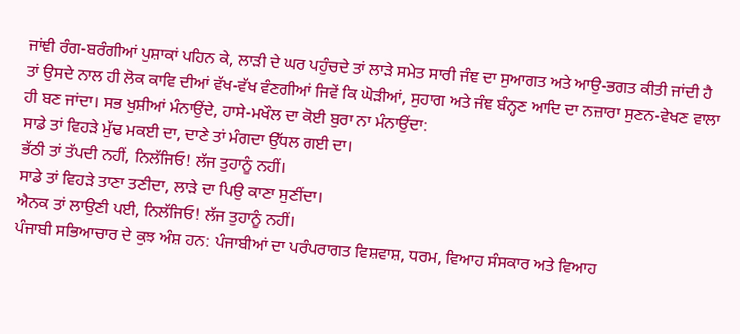ਜਾਂਞੀ ਰੰਗ-ਬਰੰਗੀਆਂ ਪੁਸ਼ਾਕਾਂ ਪਹਿਨ ਕੇ, ਲਾੜੀ ਦੇ ਘਰ ਪਹੁੰਚਦੇ ਤਾਂ ਲਾੜੇ ਸਮੇਤ ਸਾਰੀ ਜੰਞ ਦਾ ਸੁਆਗਤ ਅਤੇ ਆਉ-ਭਗਤ ਕੀਤੀ ਜਾਂਦੀ ਹੈ ਤਾਂ ਉਸਦੇ ਨਾਲ ਹੀ ਲੋਕ ਕਾਵਿ ਦੀਆਂ ਵੱਖ-ਵੱਖ ਵੰਣਗੀਆਂ ਜਿਵੇਂ ਕਿ ਘੋੜੀਆਂ, ਸੁਹਾਗ ਅਤੇ ਜੰਞ ਬੰਨ੍ਹਣ ਆਦਿ ਦਾ ਨਜ਼ਾਰਾ ਸੁਣਨ-ਵੇਖਣ ਵਾਲਾ ਹੀ ਬਣ ਜਾਂਦਾ। ਸਭ ਖੁਸ਼ੀਆਂ ਮੰਨਾਉਂਦੇ, ਹਾਸੇ-ਮਖੌਲ ਦਾ ਕੋਈ ਬੁਰਾ ਨਾ ਮੰਨਾਉਂਦਾ:
ਸਾਡੇ ਤਾਂ ਵਿਹੜੇ ਮੁੱਢ ਮਕਈ ਦਾ, ਦਾਣੇ ਤਾਂ ਮੰਗਦਾ ਉੱਧਲ ਗਈ ਦਾ।
ਭੱਠੀ ਤਾਂ ਤੱਪਦੀ ਨਹੀਂ, ਨਿਲੱਜਿਓ! ਲੱਜ ਤੁਹਾਨੂੰ ਨਹੀਂ।
ਸਾਡੇ ਤਾਂ ਵਿਹੜੇ ਤਾਣਾ ਤਣੀਦਾ, ਲਾੜੇ ਦਾ ਪਿਉ ਕਾਣਾ ਸੁਣੀਂਦਾ।
ਐਨਕ ਤਾਂ ਲਾਉਣੀ ਪਈ, ਨਿਲੱਜਿਓ! ਲੱਜ ਤੁਹਾਨੂੰ ਨਹੀਂ।
ਪੰਜਾਬੀ ਸਭਿਆਚਾਰ ਦੇ ਕੁਝ ਅੰਸ਼ ਹਨ: ਪੰਜਾਬੀਆਂ ਦਾ ਪਰੰਪਰਾਗਤ ਵਿਸ਼ਵਾਸ਼, ਧਰਮ, ਵਿਆਹ ਸੰਸਕਾਰ ਅਤੇ ਵਿਆਹ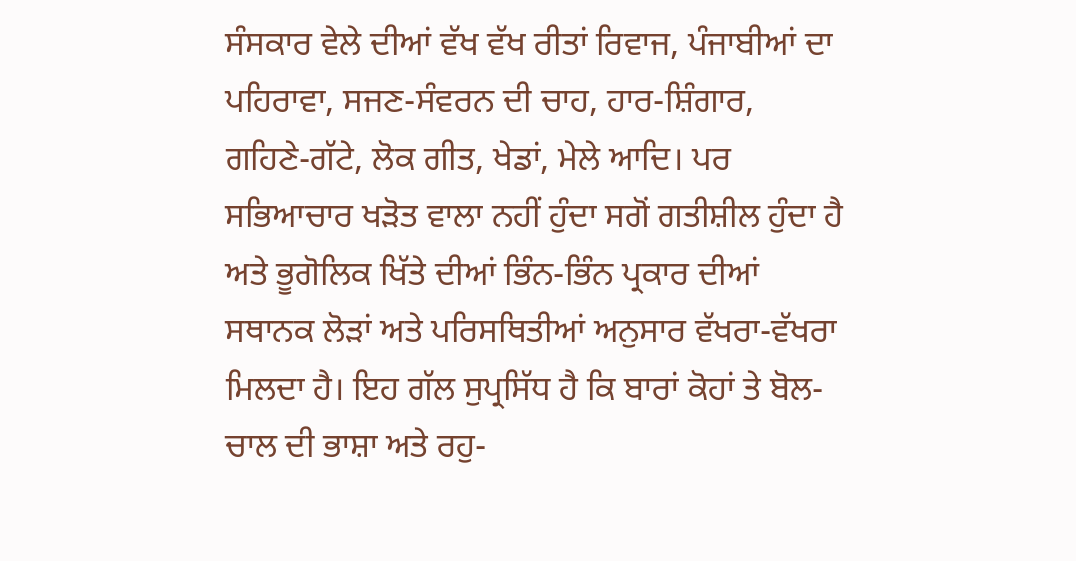ਸੰਸਕਾਰ ਵੇਲੇ ਦੀਆਂ ਵੱਖ ਵੱਖ ਰੀਤਾਂ ਰਿਵਾਜ, ਪੰਜਾਬੀਆਂ ਦਾ ਪਹਿਰਾਵਾ, ਸਜਣ-ਸੰਵਰਨ ਦੀ ਚਾਹ, ਹਾਰ-ਸ਼ਿੰਗਾਰ, ਗਹਿਣੇ-ਗੱਟੇ, ਲੋਕ ਗੀਤ, ਖੇਡਾਂ, ਮੇਲੇ ਆਦਿ। ਪਰ ਸਭਿਆਚਾਰ ਖੜੋਤ ਵਾਲਾ ਨਹੀਂ ਹੁੰਦਾ ਸਗੋਂ ਗਤੀਸ਼ੀਲ ਹੁੰਦਾ ਹੈ ਅਤੇ ਭੂਗੋਲਿਕ ਖਿੱਤੇ ਦੀਆਂ ਭਿੰਨ-ਭਿੰਨ ਪ੍ਰਕਾਰ ਦੀਆਂ ਸਥਾਨਕ ਲੋੜਾਂ ਅਤੇ ਪਰਿਸਥਿਤੀਆਂ ਅਨੁਸਾਰ ਵੱਖਰਾ-ਵੱਖਰਾ ਮਿਲਦਾ ਹੈ। ਇਹ ਗੱਲ ਸੁਪ੍ਰਸਿੱਧ ਹੈ ਕਿ ਬਾਰਾਂ ਕੋਹਾਂ ਤੇ ਬੋਲ-ਚਾਲ ਦੀ ਭਾਸ਼ਾ ਅਤੇ ਰਹੁ-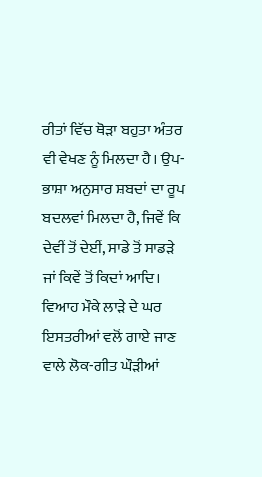ਰੀਤਾਂ ਵਿੱਚ ਥੋੜਾ ਬਹੁਤਾ ਅੰਤਰ ਵੀ ਵੇਖਣ ਨੂੰ ਮਿਲਦਾ ਹੈ। ਉਪ-ਭਾਸ਼ਾ ਅਨੁਸਾਰ ਸ਼ਬਦਾਂ ਦਾ ਰੂਪ ਬਦਲਵਾਂ ਮਿਲਦਾ ਹੈ, ਜਿਵੇਂ ਕਿ ਦੇਵੀਂ ਤੋਂ ਦੇਈਂ, ਸਾਡੇ ਤੋਂ ਸਾਡੜੇ ਜਾਂ ਕਿਵੇਂ ਤੋਂ ਕਿਦਾਂ ਆਦਿ।
ਵਿਆਹ ਮੌਕੇ ਲਾੜੇ ਦੇ ਘਰ ਇਸਤਰੀਆਂ ਵਲੋਂ ਗਾਏ ਜਾਣ ਵਾਲੇ ਲੋਕ-ਗੀਤ ਘੌੜੀਆਂ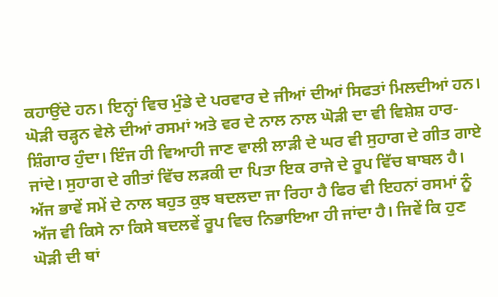ਕਹਾਉਂਦੇ ਹਨ। ਇਨ੍ਹਾਂ ਵਿਚ ਮੁੰਡੇ ਦੇ ਪਰਵਾਰ ਦੇ ਜੀਆਂ ਦੀਆਂ ਸਿਫਤਾਂ ਮਿਲਦੀਆਂ ਹਨ। ਘੋੜੀ ਚੜ੍ਹਨ ਵੇਲੇ ਦੀਆਂ ਰਸਮਾਂ ਅਤੇ ਵਰ ਦੇ ਨਾਲ ਨਾਲ ਘੋੜੀ ਦਾ ਵੀ ਵਿਸ਼ੇਸ਼ ਹਾਰ-ਸ਼ਿੰਗਾਰ ਹੁੰਦਾ। ਇੰਜ ਹੀ ਵਿਆਹੀ ਜਾਣ ਵਾਲੀ ਲਾੜੀ ਦੇ ਘਰ ਵੀ ਸੁਹਾਗ ਦੇ ਗੀਤ ਗਾਏ ਜਾਂਦੇ। ਸੁਹਾਗ ਦੇ ਗੀਤਾਂ ਵਿੱਚ ਲੜਕੀ ਦਾ ਪਿਤਾ ਇਕ ਰਾਜੇ ਦੇ ਰੂਪ ਵਿੱਚ ਬਾਬਲ ਹੈ। ਅੱਜ ਭਾਵੇਂ ਸਮੇਂ ਦੇ ਨਾਲ ਬਹੁਤ ਕੁਝ ਬਦਲਦਾ ਜਾ ਰਿਹਾ ਹੈ ਫਿਰ ਵੀ ਇਹਨਾਂ ਰਸਮਾਂ ਨੂੰ ਅੱਜ ਵੀ ਕਿਸੇ ਨਾ ਕਿਸੇ ਬਦਲਵੇਂ ਰੂਪ ਵਿਚ ਨਿਭਾਇਆ ਹੀ ਜਾਂਦਾ ਹੈ। ਜਿਵੇਂ ਕਿ ਹੁਣ ਘੋੜੀ ਦੀ ਥਾਂ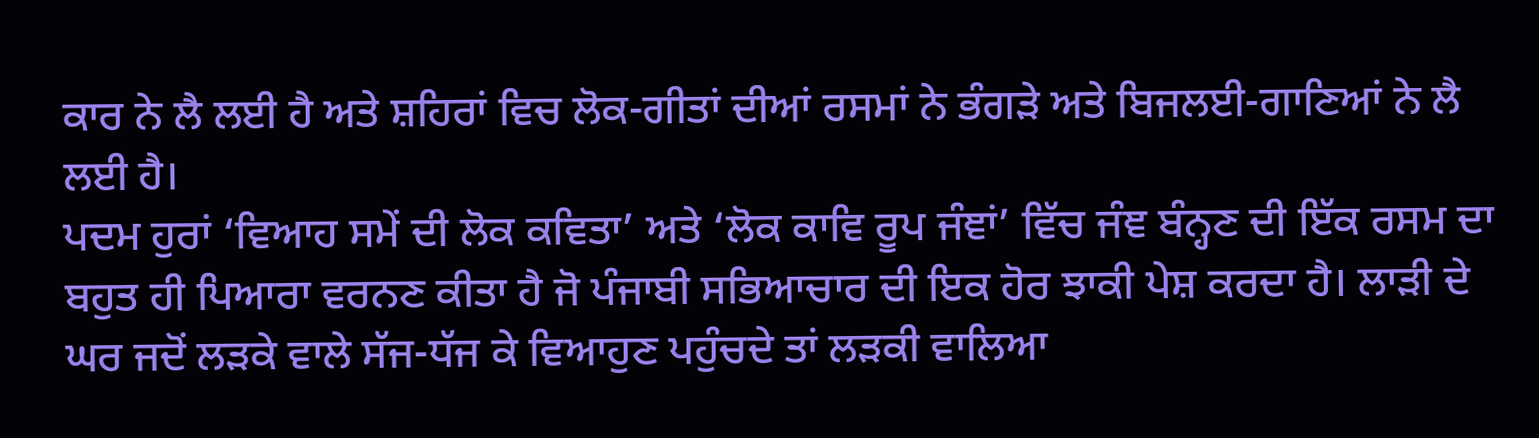ਕਾਰ ਨੇ ਲੈ ਲਈ ਹੈ ਅਤੇ ਸ਼ਹਿਰਾਂ ਵਿਚ ਲੋਕ-ਗੀਤਾਂ ਦੀਆਂ ਰਸਮਾਂ ਨੇ ਭੰਗੜੇ ਅਤੇ ਬਿਜਲਈ-ਗਾਣਿਆਂ ਨੇ ਲੈ ਲਈ ਹੈ।
ਪਦਮ ਹੁਰਾਂ ‘ਵਿਆਹ ਸਮੇਂ ਦੀ ਲੋਕ ਕਵਿਤਾ’ ਅਤੇ ‘ਲੋਕ ਕਾਵਿ ਰੂਪ ਜੰਞਾਂ’ ਵਿੱਚ ਜੰਞ ਬੰਨ੍ਹਣ ਦੀ ਇੱਕ ਰਸਮ ਦਾ ਬਹੁਤ ਹੀ ਪਿਆਰਾ ਵਰਨਣ ਕੀਤਾ ਹੈ ਜੋ ਪੰਜਾਬੀ ਸਭਿਆਚਾਰ ਦੀ ਇਕ ਹੋਰ ਝਾਕੀ ਪੇਸ਼ ਕਰਦਾ ਹੈ। ਲਾੜੀ ਦੇ ਘਰ ਜਦੋਂ ਲੜਕੇ ਵਾਲੇ ਸੱਜ-ਧੱਜ ਕੇ ਵਿਆਹੁਣ ਪਹੁੰਚਦੇ ਤਾਂ ਲੜਕੀ ਵਾਲਿਆ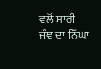ਵਲੋਂ ਸਾਰੀ ਜੰਞ ਦਾ ਨਿੱਘਾ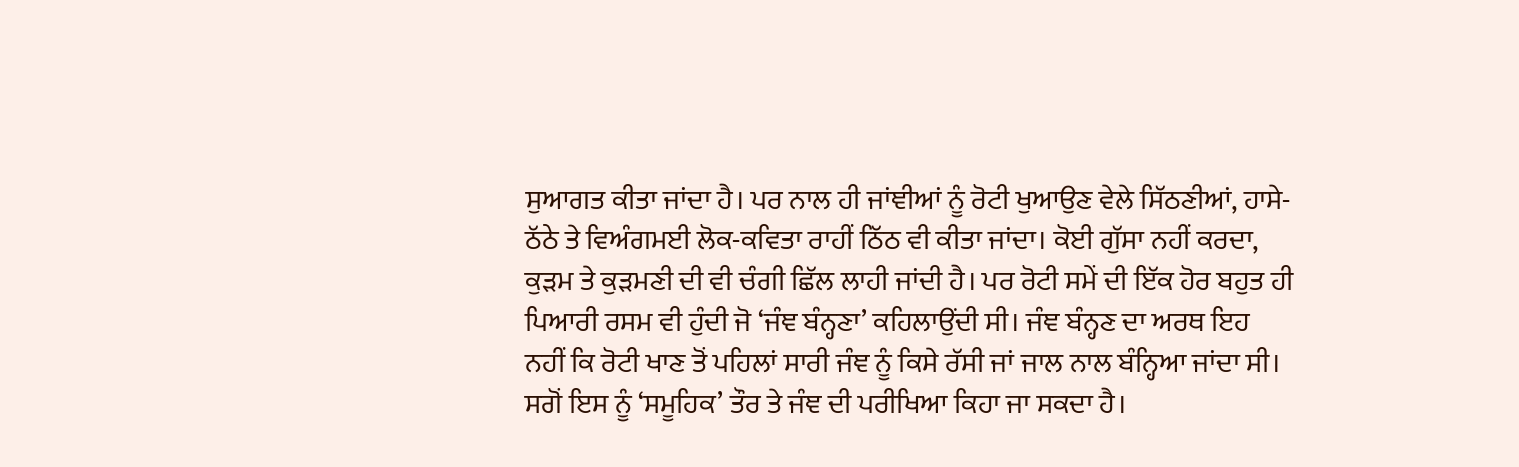ਸੁਆਗਤ ਕੀਤਾ ਜਾਂਦਾ ਹੈ। ਪਰ ਨਾਲ ਹੀ ਜਾਂਞੀਆਂ ਨੂੰ ਰੋਟੀ ਖੁਆਉਣ ਵੇਲੇ ਸਿੱਠਣੀਆਂ, ਹਾਸੇ-ਠੱਠੇ ਤੇ ਵਿਅੰਗਮਈ ਲੋਕ-ਕਵਿਤਾ ਰਾਹੀਂ ਠਿੱਠ ਵੀ ਕੀਤਾ ਜਾਂਦਾ। ਕੋਈ ਗੁੱਸਾ ਨਹੀਂ ਕਰਦਾ, ਕੁੜਮ ਤੇ ਕੁੜਮਣੀ ਦੀ ਵੀ ਚੰਗੀ ਛਿੱਲ ਲਾਹੀ ਜਾਂਦੀ ਹੈ। ਪਰ ਰੋਟੀ ਸਮੇਂ ਦੀ ਇੱਕ ਹੋਰ ਬਹੁਤ ਹੀ ਪਿਆਰੀ ਰਸਮ ਵੀ ਹੁੰਦੀ ਜੋ ‘ਜੰਞ ਬੰਨ੍ਹਣਾ’ ਕਹਿਲਾਉਂਦੀ ਸੀ। ਜੰਞ ਬੰਨ੍ਹਣ ਦਾ ਅਰਥ ਇਹ ਨਹੀਂ ਕਿ ਰੋਟੀ ਖਾਣ ਤੋਂ ਪਹਿਲਾਂ ਸਾਰੀ ਜੰਞ ਨੂੰ ਕਿਸੇ ਰੱਸੀ ਜਾਂ ਜਾਲ ਨਾਲ ਬੰਨ੍ਹਿਆ ਜਾਂਦਾ ਸੀ। ਸਗੋਂ ਇਸ ਨੂੰ ‘ਸਮੂਹਿਕ’ ਤੌਰ ਤੇ ਜੰਞ ਦੀ ਪਰੀਖਿਆ ਕਿਹਾ ਜਾ ਸਕਦਾ ਹੈ।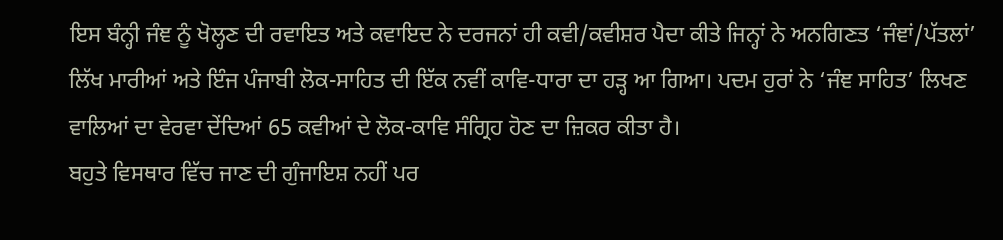ਇਸ ਬੰਨ੍ਹੀ ਜੰਞ ਨੂੰ ਖੋਲ੍ਹਣ ਦੀ ਰਵਾਇਤ ਅਤੇ ਕਵਾਇਦ ਨੇ ਦਰਜਨਾਂ ਹੀ ਕਵੀ/ਕਵੀਸ਼ਰ ਪੈਦਾ ਕੀਤੇ ਜਿਨ੍ਹਾਂ ਨੇ ਅਨਗਿਣਤ ‘ਜੰਞਾਂ/ਪੱਤਲਾਂ’ ਲਿੱਖ ਮਾਰੀਆਂ ਅਤੇ ਇੰਜ ਪੰਜਾਬੀ ਲੋਕ-ਸਾਹਿਤ ਦੀ ਇੱਕ ਨਵੀਂ ਕਾਵਿ-ਧਾਰਾ ਦਾ ਹੜ੍ਹ ਆ ਗਿਆ। ਪਦਮ ਹੁਰਾਂ ਨੇ ‘ਜੰਞ ਸਾਹਿਤ’ ਲਿਖਣ ਵਾਲਿਆਂ ਦਾ ਵੇਰਵਾ ਦੇਂਦਿਆਂ 65 ਕਵੀਆਂ ਦੇ ਲੋਕ-ਕਾਵਿ ਸੰਗ੍ਰਿਹ ਹੋਣ ਦਾ ਜ਼ਿਕਰ ਕੀਤਾ ਹੈ।
ਬਹੁਤੇ ਵਿਸਥਾਰ ਵਿੱਚ ਜਾਣ ਦੀ ਗੁੰਜਾਇਸ਼ ਨਹੀਂ ਪਰ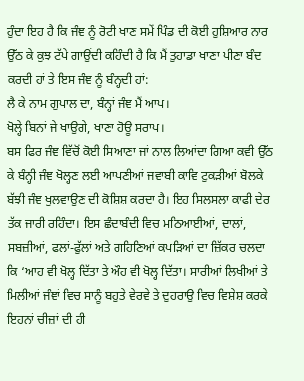ਹੁੰਦਾ ਇਹ ਹੈ ਕਿ ਜੰਞ ਨੂੰ ਰੋਟੀ ਖਾਣ ਸਮੇਂ ਪਿੰਡ ਦੀ ਕੋਈ ਹੁਸ਼ਿਆਰ ਨਾਰ ਉੱਠ ਕੇ ਕੁਝ ਟੱਪੇ ਗਾਉਂਦੀ ਕਹਿੰਦੀ ਹੈ ਕਿ ਮੈਂ ਤੁਹਾਡਾ ਖਾਣਾ ਪੀਣਾ ਬੰਦ ਕਰਦੀ ਹਾਂ ਤੇ ਇਸ ਜੰਞ ਨੂੰ ਬੰਨ੍ਹਦੀ ਹਾਂ:
ਲੈ ਕੇ ਨਾਮ ਗੁਪਾਲ ਦਾ, ਬੰਨ੍ਹਾਂ ਜੰਞ ਮੈਂ ਆਪ।
ਖੋਲ੍ਹੇ ਬਿਨਾਂ ਜੇ ਖਾਉਗੇ, ਖਾਣਾ ਹੋਊ ਸਰਾਪ।
ਬਸ ਫਿਰ ਜੰਞ ਵਿੱਚੋਂ ਕੋਈ ਸਿਆਣਾ ਜਾਂ ਨਾਲ ਲਿਆਂਦਾ ਗਿਆ ਕਵੀ ਉੱਠ ਕੇ ਬੰਨ੍ਹੀ ਜੰਞ ਖੋਲ੍ਹਣ ਲਈ ਆਪਣੀਆਂ ਜਵਾਬੀ ਕਾਵਿ ਟੁਕੜੀਆਂ ਬੋਲਕੇ ਬੱਝੀ ਜੰਞ ਖੁਲਵਾਉਣ ਦੀ ਕੋਸ਼ਿਸ਼ ਕਰਦਾ ਹੈ। ਇਹ ਸਿਲਸਲਾ ਕਾਫੀ ਦੇਰ ਤੱਕ ਜਾਰੀ ਰਹਿੰਦਾ। ਇਸ ਛੰਦਾਬੰਦੀ ਵਿਚ ਮਠਿਆਈਆਂ, ਦਾਲਾਂ, ਸਬਜ਼ੀਆਂ, ਫਲਾਂ-ਫੁੱਲਾਂ ਅਤੇ ਗਹਿਣਿਆਂ ਕਪੜਿਆਂ ਦਾ ਜ਼ਿੱਕਰ ਚਲਦਾ ਕਿ ‘ਆਹ ਵੀ ਖੋਲ੍ਹ ਦਿੱਤਾ ਤੇ ਔਹ ਵੀ ਖੋਲ੍ਹ ਦਿੱਤਾ। ਸਾਰੀਆਂ ਲਿਖੀਆਂ ਤੇ ਮਿਲੀਆਂ ਜੰਞਾਂ ਵਿਚ ਸਾਨੂੰ ਬਹੁਤੇ ਵੇਰਵੇ ਤੇ ਦੁਹਰਾਉ ਵਿਚ ਵਿਸ਼ੇਸ਼ ਕਰਕੇ ਇਹਨਾਂ ਚੀਜ਼ਾਂ ਦੀ ਹੀ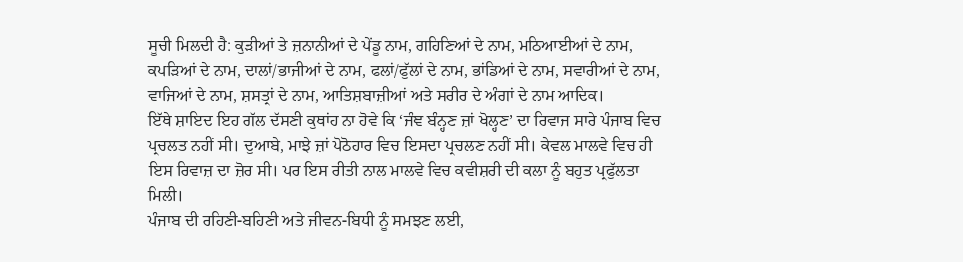ਸੂਚੀ ਮਿਲਦੀ ਹੈ: ਕੁੜੀਆਂ ਤੇ ਜ਼ਨਾਨੀਆਂ ਦੇ ਪੇਂਡੂ ਨਾਮ, ਗਹਿਣਿਆਂ ਦੇ ਨਾਮ, ਮਠਿਆਈਆਂ ਦੇ ਨਾਮ, ਕਪੜਿਆਂ ਦੇ ਨਾਮ, ਦਾਲਾਂ/ਭਾਜੀਆਂ ਦੇ ਨਾਮ, ਫਲਾਂ/ਫੁੱਲਾਂ ਦੇ ਨਾਮ, ਭਾਂਡਿਆਂ ਦੇ ਨਾਮ, ਸਵਾਰੀਆਂ ਦੇ ਨਾਮ, ਵਾਜਿਆਂ ਦੇ ਨਾਮ, ਸ਼ਸਤ੍ਰਾਂ ਦੇ ਨਾਮ, ਆਤਿਸ਼ਬਾਜ਼ੀਆਂ ਅਤੇ ਸਰੀਰ ਦੇ ਅੰਗਾਂ ਦੇ ਨਾਮ ਆਦਿਕ।
ਇੱਥੇ ਸ਼ਾਇਦ ਇਹ ਗੱਲ ਦੱਸਣੀ ਕੁਥਾਂਹ ਨਾ ਹੋਵੇ ਕਿ ‘ਜੰਞ ਬੰਨ੍ਹਣ ਜ਼ਾਂ ਖੋਲ੍ਹਣ’ ਦਾ ਰਿਵਾਜ ਸਾਰੇ ਪੰਜਾਬ ਵਿਚ ਪ੍ਰਚਲਤ ਨਹੀਂ ਸੀ। ਦੁਆਬੇ, ਮਾਝੇ ਜ਼ਾਂ ਪੋਠੋਹਾਰ ਵਿਚ ਇਸਦਾ ਪ੍ਰਚਲਣ ਨਹੀਂ ਸੀ। ਕੇਵਲ ਮਾਲਵੇ ਵਿਚ ਹੀ ਇਸ ਰਿਵਾਜ਼ ਦਾ ਜ਼ੋਰ ਸੀ। ਪਰ ਇਸ ਰੀਤੀ ਨਾਲ ਮਾਲਵੇ ਵਿਚ ਕਵੀਸ਼ਰੀ ਦੀ ਕਲਾ ਨੂੰ ਬਹੁਤ ਪ੍ਰਫੁੱਲਤਾ ਮਿਲੀ।
ਪੰਜਾਬ ਦੀ ਰਹਿਣੀ-ਬਹਿਣੀ ਅਤੇ ਜੀਵਨ-ਬਿਧੀ ਨੂੰ ਸਮਝਣ ਲਈ,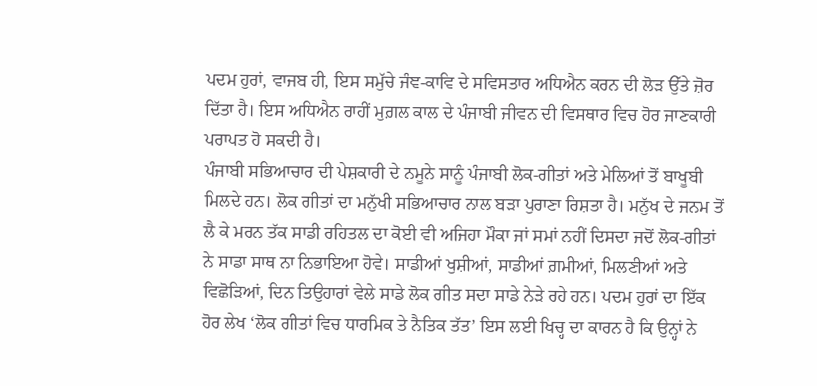ਪਦਮ ਹੁਰਾਂ, ਵਾਜਬ ਹੀ, ਇਸ ਸਮੁੱਚੇ ਜੰਞ-ਕਾਵਿ ਦੇ ਸਵਿਸਤਾਰ ਅਧਿਐਨ ਕਰਨ ਦੀ ਲੋੜ ਉੱਤੇ ਜ਼ੋਰ ਦਿੱਤਾ ਹੈ। ਇਸ ਅਧਿਐਨ ਰਾਹੀਂ ਮੁਗ਼ਲ ਕਾਲ ਦੇ ਪੰਜਾਬੀ ਜੀਵਨ ਦੀ ਵਿਸਥਾਰ ਵਿਚ ਹੋਰ ਜਾਣਕਾਰੀ ਪਰਾਪਤ ਹੋ ਸਕਦੀ ਹੈ।
ਪੰਜਾਬੀ ਸਭਿਆਚਾਰ ਦੀ ਪੇਸ਼ਕਾਰੀ ਦੇ ਨਮੂਨੇ ਸਾਨੂੰ ਪੰਜਾਬੀ ਲੋਕ-ਗੀਤਾਂ ਅਤੇ ਮੇਲਿਆਂ ਤੋਂ ਬਾਖੂਬੀ ਮਿਲਦੇ ਹਨ। ਲੋਕ ਗੀਤਾਂ ਦਾ ਮਨੁੱਖੀ ਸਭਿਆਚਾਰ ਨਾਲ ਬੜਾ ਪੁਰਾਣਾ ਰਿਸ਼ਤਾ ਹੈ। ਮਨੁੱਖ ਦੇ ਜਨਮ ਤੋਂ ਲੈ ਕੇ ਮਰਨ ਤੱਕ ਸਾਡੀ ਰਹਿਤਲ ਦਾ ਕੋਈ ਵੀ ਅਜਿਹਾ ਮੌਕਾ ਜਾਂ ਸਮਾਂ ਨਹੀਂ ਦਿਸਦਾ ਜਦੋਂ ਲੋਕ-ਗੀਤਾਂ ਨੇ ਸਾਡਾ ਸਾਥ ਨਾ ਨਿਭਾਇਆ ਹੋਵੇ। ਸਾਡੀਆਂ ਖੁਸ਼ੀਆਂ, ਸਾਡੀਆਂ ਗ਼ਮੀਆਂ, ਮਿਲਣੀਆਂ ਅਤੇ ਵਿਛੋੜਿਆਂ, ਦਿਨ ਤਿਉਹਾਰਾਂ ਵੇਲੇ ਸਾਡੇ ਲੋਕ ਗੀਤ ਸਦਾ ਸਾਡੇ ਨੇੜੇ ਰਹੇ ਹਨ। ਪਦਮ ਹੁਰਾਂ ਦਾ ਇੱਕ ਹੋਰ ਲੇਖ ‘ਲੋਕ ਗੀਤਾਂ ਵਿਚ ਧਾਰਮਿਕ ਤੇ ਨੈਤਿਕ ਤੱਤ’ ਇਸ ਲਈ ਖਿਚ੍ਹ ਦਾ ਕਾਰਨ ਹੈ ਕਿ ਉਨ੍ਹਾਂ ਨੇ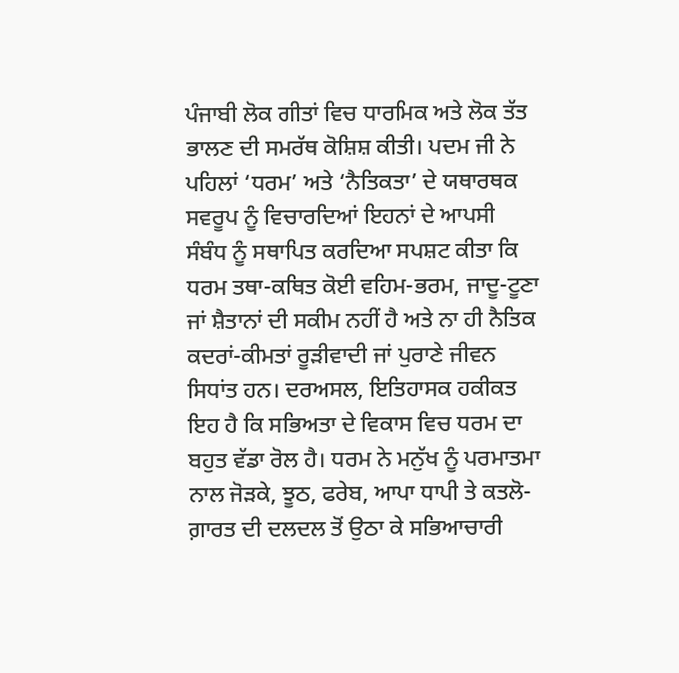ਪੰਜਾਬੀ ਲੋਕ ਗੀਤਾਂ ਵਿਚ ਧਾਰਮਿਕ ਅਤੇ ਲੋਕ ਤੱਤ ਭਾਲਣ ਦੀ ਸਮਰੱਥ ਕੋਸ਼ਿਸ਼ ਕੀਤੀ। ਪਦਮ ਜੀ ਨੇ ਪਹਿਲਾਂ ‘ਧਰਮ’ ਅਤੇ ‘ਨੈਤਿਕਤਾ’ ਦੇ ਯਥਾਰਥਕ ਸਵਰੂਪ ਨੂੰ ਵਿਚਾਰਦਿਆਂ ਇਹਨਾਂ ਦੇ ਆਪਸੀ ਸੰਬੰਧ ਨੂੰ ਸਥਾਪਿਤ ਕਰਦਿਆ ਸਪਸ਼ਟ ਕੀਤਾ ਕਿ ਧਰਮ ਤਥਾ-ਕਥਿਤ ਕੋਈ ਵਹਿਮ-ਭਰਮ, ਜਾਦੂ-ਟੂਣਾ ਜਾਂ ਸ਼ੈਤਾਨਾਂ ਦੀ ਸਕੀਮ ਨਹੀਂ ਹੈ ਅਤੇ ਨਾ ਹੀ ਨੈਤਿਕ ਕਦਰਾਂ-ਕੀਮਤਾਂ ਰੂੜੀਵਾਦੀ ਜਾਂ ਪੁਰਾਣੇ ਜੀਵਨ ਸਿਧਾਂਤ ਹਨ। ਦਰਅਸਲ, ਇਤਿਹਾਸਕ ਹਕੀਕਤ ਇਹ ਹੈ ਕਿ ਸਭਿਅਤਾ ਦੇ ਵਿਕਾਸ ਵਿਚ ਧਰਮ ਦਾ ਬਹੁਤ ਵੱਡਾ ਰੋਲ ਹੈ। ਧਰਮ ਨੇ ਮਨੁੱਖ ਨੂੰ ਪਰਮਾਤਮਾ ਨਾਲ ਜੋੜਕੇ, ਝੂਠ, ਫਰੇਬ, ਆਪਾ ਧਾਪੀ ਤੇ ਕਤਲੋ-ਗ਼ਾਰਤ ਦੀ ਦਲਦਲ ਤੋਂ ਉਠਾ ਕੇ ਸਭਿਆਚਾਰੀ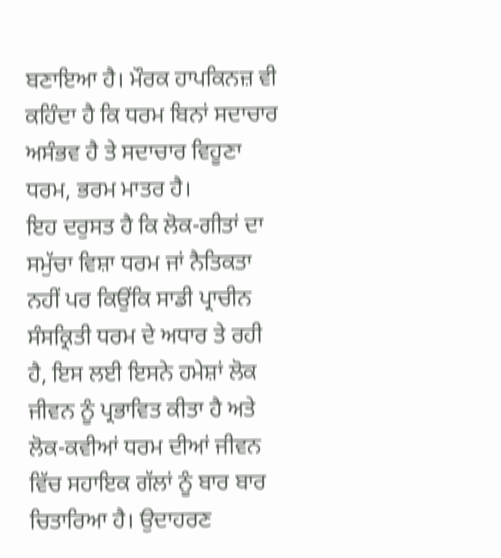ਬਣਾਇਆ ਹੈ। ਮੌਰਕ ਹਾਪਕਿਨਜ਼ ਵੀ ਕਹਿੰਦਾ ਹੈ ਕਿ ਧਰਮ ਬਿਨਾਂ ਸਦਾਚਾਰ ਅਸੰਭਵ ਹੈ ਤੇ ਸਦਾਚਾਰ ਵਿਹੂਣਾ ਧਰਮ, ਭਰਮ ਮਾਤਰ ਹੈ।
ਇਹ ਦਰੁਸਤ ਹੈ ਕਿ ਲੋਕ-ਗੀਤਾਂ ਦਾ ਸਮੁੱਚਾ ਵਿਸ਼ਾ ਧਰਮ ਜਾਂ ਨੈਤਿਕਤਾ ਨਹੀਂ ਪਰ ਕਿਉਂਕਿ ਸਾਡੀ ਪ੍ਰਾਚੀਨ ਸੰਸਕ੍ਰਿਤੀ ਧਰਮ ਦੇ ਅਧਾਰ ਤੇ ਰਹੀ ਹੈ, ਇਸ ਲਈ ਇਸਨੇ ਹਮੇਸ਼ਾਂ ਲੋਕ ਜੀਵਨ ਨੂੰ ਪ੍ਰਭਾਵਿਤ ਕੀਤਾ ਹੈ ਅਤੇ ਲੋਕ-ਕਵੀਆਂ ਧਰਮ ਦੀਆਂ ਜੀਵਨ ਵਿੱਚ ਸਹਾਇਕ ਗੱਲਾਂ ਨੂੰ ਬਾਰ ਬਾਰ ਚਿਤਾਰਿਆ ਹੈ। ਉਦਾਹਰਣ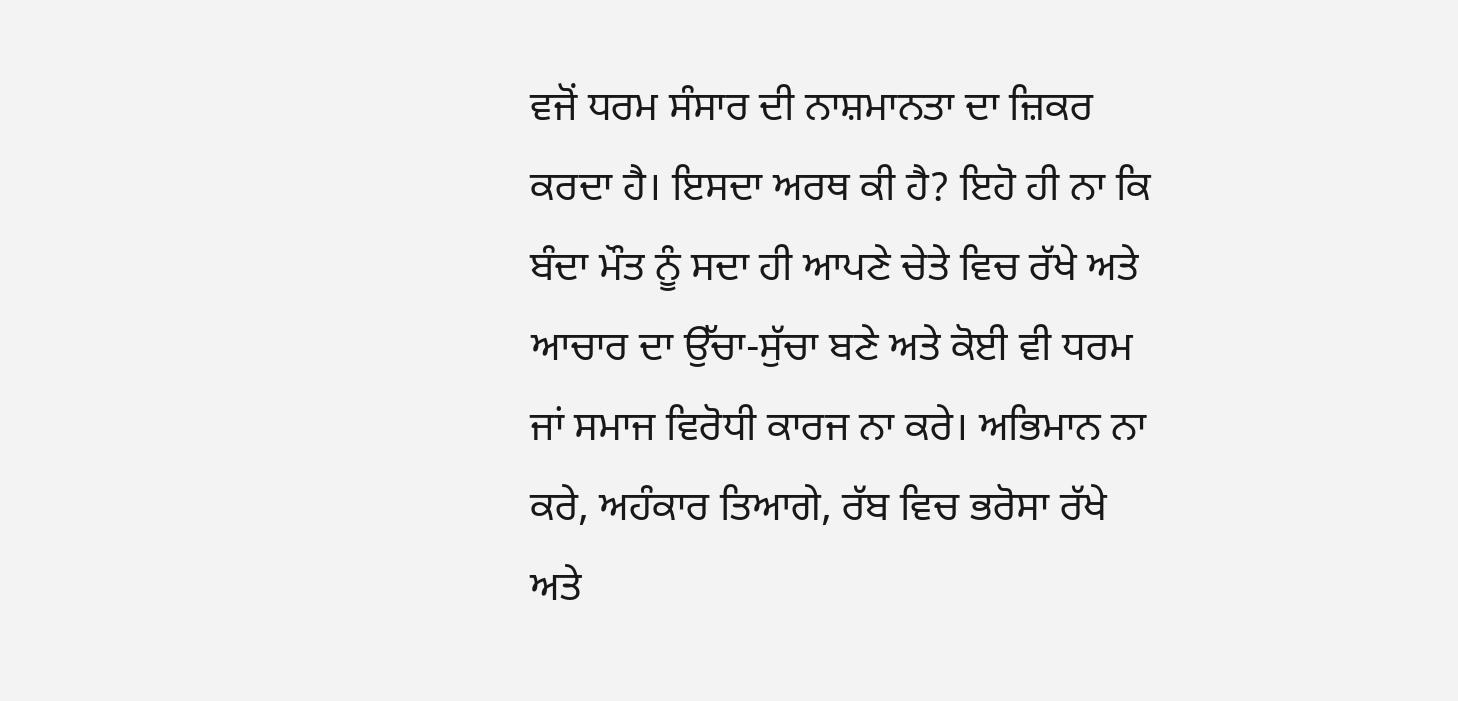ਵਜੋਂ ਧਰਮ ਸੰਸਾਰ ਦੀ ਨਾਸ਼ਮਾਨਤਾ ਦਾ ਜ਼ਿਕਰ ਕਰਦਾ ਹੈ। ਇਸਦਾ ਅਰਥ ਕੀ ਹੈ? ਇਹੋ ਹੀ ਨਾ ਕਿ ਬੰਦਾ ਮੌਤ ਨੂੰ ਸਦਾ ਹੀ ਆਪਣੇ ਚੇਤੇ ਵਿਚ ਰੱਖੇ ਅਤੇ ਆਚਾਰ ਦਾ ਉੱਚਾ-ਸੁੱਚਾ ਬਣੇ ਅਤੇ ਕੋਈ ਵੀ ਧਰਮ ਜਾਂ ਸਮਾਜ ਵਿਰੋਧੀ ਕਾਰਜ ਨਾ ਕਰੇ। ਅਭਿਮਾਨ ਨਾ ਕਰੇ, ਅਹੰਕਾਰ ਤਿਆਗੇ, ਰੱਬ ਵਿਚ ਭਰੋਸਾ ਰੱਖੇ ਅਤੇ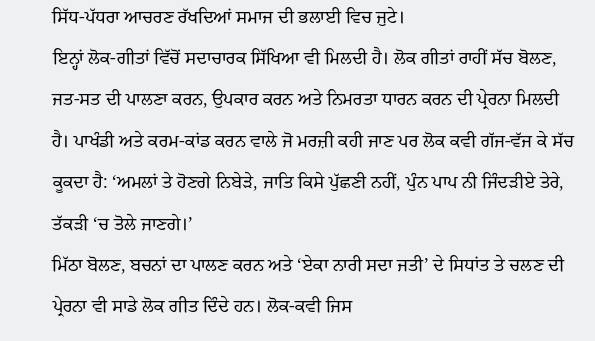ਸਿੱਧ-ਪੱਧਰਾ ਆਚਰਣ ਰੱਖਦਿਆਂ ਸਮਾਜ ਦੀ ਭਲਾਈ ਵਿਚ ਜੁਟੇ।
ਇਨ੍ਹਾਂ ਲੋਕ-ਗੀਤਾਂ ਵਿੱਚੋਂ ਸਦਾਚਾਰਕ ਸਿੱਖਿਆ ਵੀ ਮਿਲਦੀ ਹੈ। ਲੋਕ ਗੀਤਾਂ ਰਾਹੀਂ ਸੱਚ ਬੋਲਣ, ਜਤ-ਸਤ ਦੀ ਪਾਲਣਾ ਕਰਨ, ਉਪਕਾਰ ਕਰਨ ਅਤੇ ਨਿਮਰਤਾ ਧਾਰਨ ਕਰਨ ਦੀ ਪ੍ਰੇਰਨਾ ਮਿਲਦੀ ਹੈ। ਪਾਖੰਡੀ ਅਤੇ ਕਰਮ-ਕਾਂਡ ਕਰਨ ਵਾਲੇ ਜੋ ਮਰਜ਼ੀ ਕਹੀ ਜਾਣ ਪਰ ਲੋਕ ਕਵੀ ਗੱਜ-ਵੱਜ ਕੇ ਸੱਚ ਕੂਕਦਾ ਹੈ: ‘ਅਮਲਾਂ ਤੇ ਹੋਣਗੇ ਨਿਬੇੜੇ, ਜਾਤਿ ਕਿਸੇ ਪੁੱਛਣੀ ਨਹੀਂ, ਪੁੰਨ ਪਾਪ ਨੀ ਜਿੰਦੜੀਏ ਤੇਰੇ, ਤੱਕੜੀ ‘ਚ ਤੋਲੇ ਜਾਣਗੇ।’
ਮਿੱਠਾ ਬੋਲਣ, ਬਚਨਾਂ ਦਾ ਪਾਲਣ ਕਰਨ ਅਤੇ ‘ਏਕਾ ਨਾਰੀ ਸਦਾ ਜਤੀ’ ਦੇ ਸਿਧਾਂਤ ਤੇ ਚਲਣ ਦੀ ਪ੍ਰੇਰਨਾ ਵੀ ਸਾਡੇ ਲੋਕ ਗੀਤ ਦਿੰਦੇ ਹਨ। ਲੋਕ-ਕਵੀ ਜਿਸ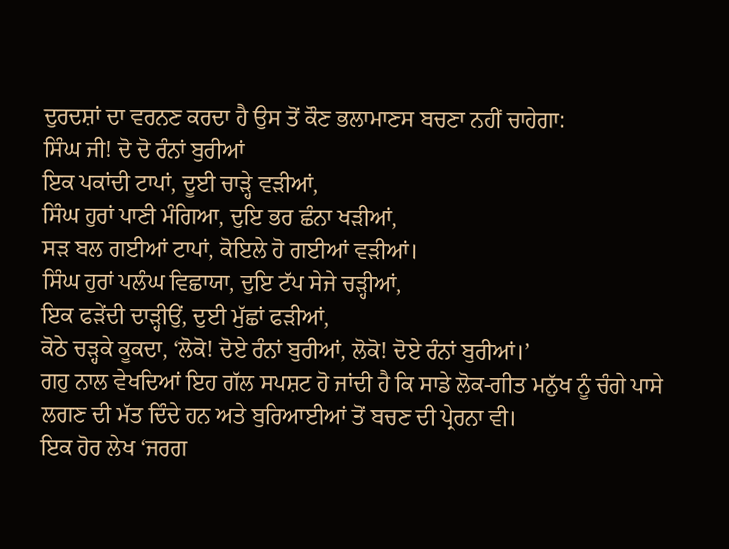ਦੁਰਦਸ਼ਾਂ ਦਾ ਵਰਨਣ ਕਰਦਾ ਹੈ ਉਸ ਤੋਂ ਕੌਣ ਭਲਾਮਾਣਸ ਬਚਣਾ ਨਹੀਂ ਚਾਹੇਗਾ:
ਸਿੰਘ ਜੀ! ਦੋ ਦੋ ਰੰਨਾਂ ਬੁਰੀਆਂ
ਇਕ ਪਕਾਂਦੀ ਟਾਪਾਂ, ਦੂਈ ਚਾੜ੍ਹੇ ਵੜੀਆਂ,
ਸਿੰਘ ਹੁਰਾਂ ਪਾਣੀ ਮੰਗਿਆ, ਦੁਇ ਭਰ ਛੰਨਾ ਖੜੀਆਂ,
ਸੜ ਬਲ ਗਈਆਂ ਟਾਪਾਂ, ਕੋਇਲੇ ਹੋ ਗਈਆਂ ਵੜੀਆਂ।
ਸਿੰਘ ਹੁਰਾਂ ਪਲੰਘ ਵਿਛਾਯਾ, ਦੁਇ ਟੱਪ ਸੇਜੇ ਚੜ੍ਹੀਆਂ,
ਇਕ ਫੜੇਂਦੀ ਦਾੜ੍ਹੀਉਂ, ਦੁਈ ਮੁੱਛਾਂ ਫੜੀਆਂ,
ਕੋਠੇ ਚੜ੍ਹਕੇ ਕੂਕਦਾ, ‘ਲੋਕੋ! ਦੋਏ ਰੰਨਾਂ ਬੁਰੀਆਂ, ਲੋਕੋ! ਦੋਏ ਰੰਨਾਂ ਬੁਰੀਆਂ।’
ਗਹੁ ਨਾਲ ਵੇਖਦਿਆਂ ਇਹ ਗੱਲ ਸਪਸ਼ਟ ਹੋ ਜਾਂਦੀ ਹੈ ਕਿ ਸਾਡੇ ਲੋਕ-ਗੀਤ ਮਨੁੱਖ ਨੂੰ ਚੰਗੇ ਪਾਸੇ ਲਗਣ ਦੀ ਮੱਤ ਦਿੰਦੇ ਹਨ ਅਤੇ ਬੁਰਿਆਈਆਂ ਤੋਂ ਬਚਣ ਦੀ ਪ੍ਰੇਰਨਾ ਵੀ।
ਇਕ ਹੋਰ ਲੇਖ ‘ਜਰਗ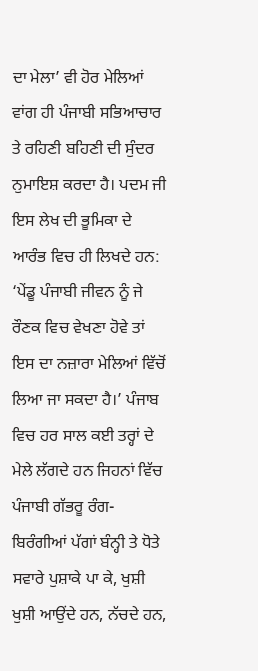ਦਾ ਮੇਲਾ’ ਵੀ ਹੋਰ ਮੇਲਿਆਂ ਵਾਂਗ ਹੀ ਪੰਜਾਬੀ ਸਭਿਆਚਾਰ ਤੇ ਰਹਿਣੀ ਬਹਿਣੀ ਦੀ ਸੁੰਦਰ ਨੁਮਾਇਸ਼ ਕਰਦਾ ਹੈ। ਪਦਮ ਜੀ ਇਸ ਲੇਖ ਦੀ ਭੂਮਿਕਾ ਦੇ ਆਰੰਭ ਵਿਚ ਹੀ ਲਿਖਦੇ ਹਨ: ‘ਪੇਂਡੂ ਪੰਜਾਬੀ ਜੀਵਨ ਨੂੰ ਜੇ ਰੌਣਕ ਵਿਚ ਵੇਖਣਾ ਹੋਵੇ ਤਾਂ ਇਸ ਦਾ ਨਜ਼ਾਰਾ ਮੇਲਿਆਂ ਵਿੱਚੋਂ ਲਿਆ ਜਾ ਸਕਦਾ ਹੈ।’ ਪੰਜਾਬ ਵਿਚ ਹਰ ਸਾਲ ਕਈ ਤਰ੍ਹਾਂ ਦੇ ਮੇਲੇ ਲੱਗਦੇ ਹਨ ਜਿਹਨਾਂ ਵਿੱਚ ਪੰਜਾਬੀ ਗੱਭਰੂ ਰੰਗ-ਬਿਰੰਗੀਆਂ ਪੱਗਾਂ ਬੰਨ੍ਹੀ ਤੇ ਧੋਤੇ ਸਵਾਰੇ ਪੁਸ਼ਾਕੇ ਪਾ ਕੇ, ਖੁਸ਼ੀ ਖੁਸ਼ੀ ਆਉਂਦੇ ਹਨ, ਨੱਚਦੇ ਹਨ,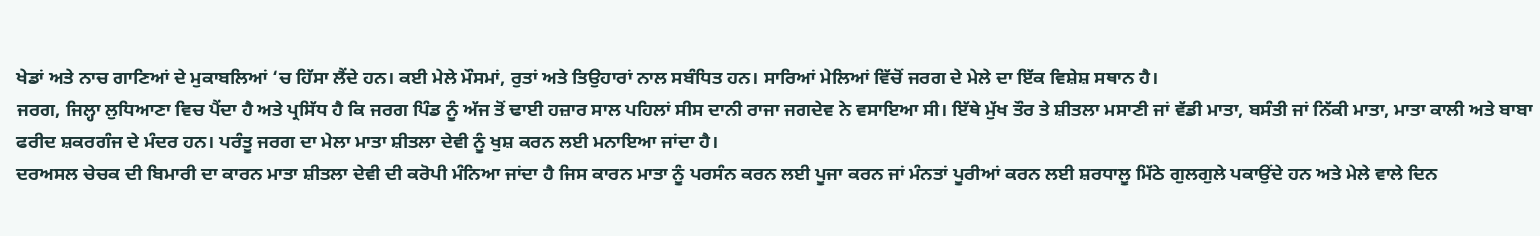ਖੇਡਾਂ ਅਤੇ ਨਾਚ ਗਾਣਿਆਂ ਦੇ ਮੁਕਾਬਲਿਆਂ ‘ਚ ਹਿੱਸਾ ਲੈਂਦੇ ਹਨ। ਕਈ ਮੇਲੇ ਮੌਸਮਾਂ, ਰੁਤਾਂ ਅਤੇ ਤਿਉਹਾਰਾਂ ਨਾਲ ਸਬੰਧਿਤ ਹਨ। ਸਾਰਿਆਂ ਮੇਲਿਆਂ ਵਿੱਚੋਂ ਜਰਗ ਦੇ ਮੇਲੇ ਦਾ ਇੱਕ ਵਿਸ਼ੇਸ਼ ਸਥਾਨ ਹੈ।
ਜਰਗ, ਜਿਲ੍ਹਾ ਲੁਧਿਆਣਾ ਵਿਚ ਪੈਂਦਾ ਹੈ ਅਤੇ ਪ੍ਰਸਿੱਧ ਹੈ ਕਿ ਜਰਗ ਪਿੰਡ ਨੂੰ ਅੱਜ ਤੋਂ ਢਾਈ ਹਜ਼ਾਰ ਸਾਲ ਪਹਿਲਾਂ ਸੀਸ ਦਾਨੀ ਰਾਜਾ ਜਗਦੇਵ ਨੇ ਵਸਾਇਆ ਸੀ। ਇੱਥੇ ਮੁੱਖ ਤੌਰ ਤੇ ਸ਼ੀਤਲਾ ਮਸਾਣੀ ਜਾਂ ਵੱਡੀ ਮਾਤਾ, ਬਸੰਤੀ ਜਾਂ ਨਿੱਕੀ ਮਾਤਾ, ਮਾਤਾ ਕਾਲੀ ਅਤੇ ਬਾਬਾ ਫਰੀਦ ਸ਼ਕਰਗੰਜ ਦੇ ਮੰਦਰ ਹਨ। ਪਰੰਤੂ ਜਰਗ ਦਾ ਮੇਲਾ ਮਾਤਾ ਸ਼ੀਤਲਾ ਦੇਵੀ ਨੂੰ ਖੁਸ਼ ਕਰਨ ਲਈ ਮਨਾਇਆ ਜਾਂਦਾ ਹੈ।
ਦਰਅਸਲ ਚੇਚਕ ਦੀ ਬਿਮਾਰੀ ਦਾ ਕਾਰਨ ਮਾਤਾ ਸ਼ੀਤਲਾ ਦੇਵੀ ਦੀ ਕਰੋਪੀ ਮੰਨਿਆ ਜਾਂਦਾ ਹੈ ਜਿਸ ਕਾਰਨ ਮਾਤਾ ਨੂੰ ਪਰਸੰਨ ਕਰਨ ਲਈ ਪੂਜਾ ਕਰਨ ਜਾਂ ਮੰਨਤਾਂ ਪੂਰੀਆਂ ਕਰਨ ਲਈ ਸ਼ਰਧਾਲੂ ਮਿੱਠੇ ਗੁਲਗੁਲੇ ਪਕਾਉਂਦੇ ਹਨ ਅਤੇ ਮੇਲੇ ਵਾਲੇ ਦਿਨ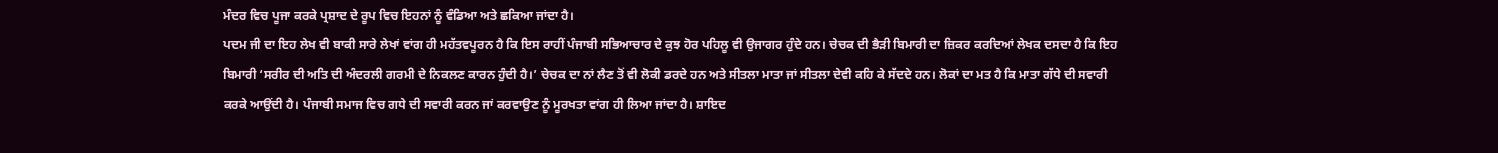ਮੰਦਰ ਵਿਚ ਪੂਜਾ ਕਰਕੇ ਪ੍ਰਸ਼ਾਦ ਦੇ ਰੂਪ ਵਿਚ ਇਹਨਾਂ ਨੂੰ ਵੰਡਿਆ ਅਤੇ ਛਕਿਆ ਜਾਂਦਾ ਹੈ।
ਪਦਮ ਜੀ ਦਾ ਇਹ ਲੇਖ ਵੀ ਬਾਕੀ ਸਾਰੇ ਲੇਖਾਂ ਵਾਂਗ ਹੀ ਮਹੱਤਵਪੂਰਨ ਹੈ ਕਿ ਇਸ ਰਾਹੀਂ ਪੰਜਾਬੀ ਸਭਿਆਚਾਰ ਦੇ ਕੁਝ ਹੋਰ ਪਹਿਲੂ ਵੀ ਉਜਾਗਰ ਹੁੰਦੇ ਹਨ। ਚੇਚਕ ਦੀ ਭੈੜੀ ਬਿਮਾਰੀ ਦਾ ਜ਼ਿਕਰ ਕਰਦਿਆਂ ਲੇਖਕ ਦਸਦਾ ਹੈ ਕਿ ਇਹ ਬਿਮਾਰੀ ‘ਸਰੀਰ ਦੀ ਅਤਿ ਦੀ ਅੰਦਰਲੀ ਗਰਮੀ ਦੇ ਨਿਕਲਣ ਕਾਰਨ ਹੁੰਦੀ ਹੈ।’ ਚੇਚਕ ਦਾ ਨਾਂ ਲੈਣ ਤੋਂ ਵੀ ਲੋਕੀ ਡਰਦੇ ਹਨ ਅਤੇ ਸੀਤਲਾ ਮਾਤਾ ਜਾਂ ਸੀਤਲਾ ਦੇਵੀ ਕਹਿ ਕੇ ਸੱਦਦੇ ਹਨ। ਲੋਕਾਂ ਦਾ ਮਤ ਹੈ ਕਿ ਮਾਤਾ ਗੱਧੇ ਦੀ ਸਵਾਰੀ ਕਰਕੇ ਆਉਂਦੀ ਹੈ। ਪੰਜਾਬੀ ਸਮਾਜ ਵਿਚ ਗਧੇ ਦੀ ਸਵਾਰੀ ਕਰਨ ਜਾਂ ਕਰਵਾਉਣ ਨੂੰ ਮੂਰਖਤਾ ਵਾਂਗ ਹੀ ਲਿਆ ਜਾਂਦਾ ਹੈ। ਸ਼ਾਇਦ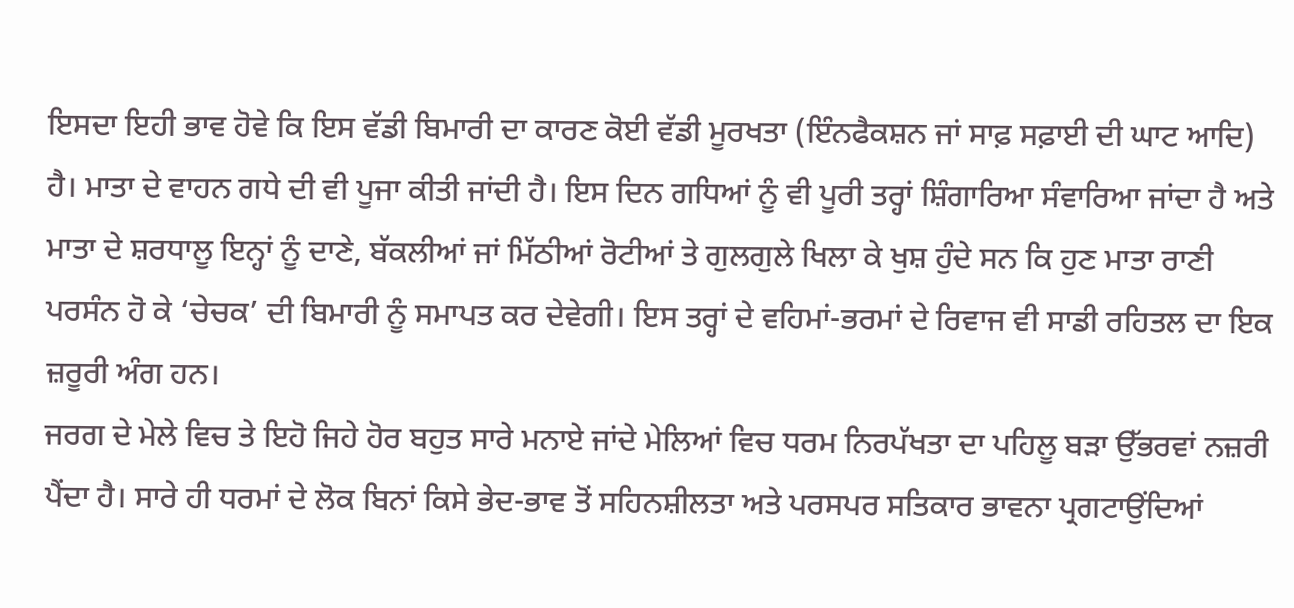ਇਸਦਾ ਇਹੀ ਭਾਵ ਹੋਵੇ ਕਿ ਇਸ ਵੱਡੀ ਬਿਮਾਰੀ ਦਾ ਕਾਰਣ ਕੋਈ ਵੱਡੀ ਮੂਰਖਤਾ (ਇੰਨਫੈਕਸ਼ਨ ਜਾਂ ਸਾਫ਼ ਸਫ਼ਾਈ ਦੀ ਘਾਟ ਆਦਿ) ਹੈ। ਮਾਤਾ ਦੇ ਵਾਹਨ ਗਧੇ ਦੀ ਵੀ ਪੂਜਾ ਕੀਤੀ ਜਾਂਦੀ ਹੈ। ਇਸ ਦਿਨ ਗਧਿਆਂ ਨੂੰ ਵੀ ਪੂਰੀ ਤਰ੍ਹਾਂ ਸ਼ਿੰਗਾਰਿਆ ਸੰਵਾਰਿਆ ਜਾਂਦਾ ਹੈ ਅਤੇ ਮਾਤਾ ਦੇ ਸ਼ਰਧਾਲੂ ਇਨ੍ਹਾਂ ਨੂੰ ਦਾਣੇ, ਬੱਕਲੀਆਂ ਜਾਂ ਮਿੱਠੀਆਂ ਰੋਟੀਆਂ ਤੇ ਗੁਲਗੁਲੇ ਖਿਲਾ ਕੇ ਖੁਸ਼ ਹੁੰਦੇ ਸਨ ਕਿ ਹੁਣ ਮਾਤਾ ਰਾਣੀ ਪਰਸੰਨ ਹੋ ਕੇ ‘ਚੇਚਕ’ ਦੀ ਬਿਮਾਰੀ ਨੂੰ ਸਮਾਪਤ ਕਰ ਦੇਵੇਗੀ। ਇਸ ਤਰ੍ਹਾਂ ਦੇ ਵਹਿਮਾਂ-ਭਰਮਾਂ ਦੇ ਰਿਵਾਜ ਵੀ ਸਾਡੀ ਰਹਿਤਲ ਦਾ ਇਕ ਜ਼ਰੂਰੀ ਅੰਗ ਹਨ।
ਜਰਗ ਦੇ ਮੇਲੇ ਵਿਚ ਤੇ ਇਹੋ ਜਿਹੇ ਹੋਰ ਬਹੁਤ ਸਾਰੇ ਮਨਾਏ ਜਾਂਦੇ ਮੇਲਿਆਂ ਵਿਚ ਧਰਮ ਨਿਰਪੱਖਤਾ ਦਾ ਪਹਿਲੂ ਬੜਾ ਉੱਭਰਵਾਂ ਨਜ਼ਰੀ ਪੈਂਦਾ ਹੈ। ਸਾਰੇ ਹੀ ਧਰਮਾਂ ਦੇ ਲੋਕ ਬਿਨਾਂ ਕਿਸੇ ਭੇਦ-ਭਾਵ ਤੋਂ ਸਹਿਨਸ਼ੀਲਤਾ ਅਤੇ ਪਰਸਪਰ ਸਤਿਕਾਰ ਭਾਵਨਾ ਪ੍ਰਗਟਾਉਂਦਿਆਂ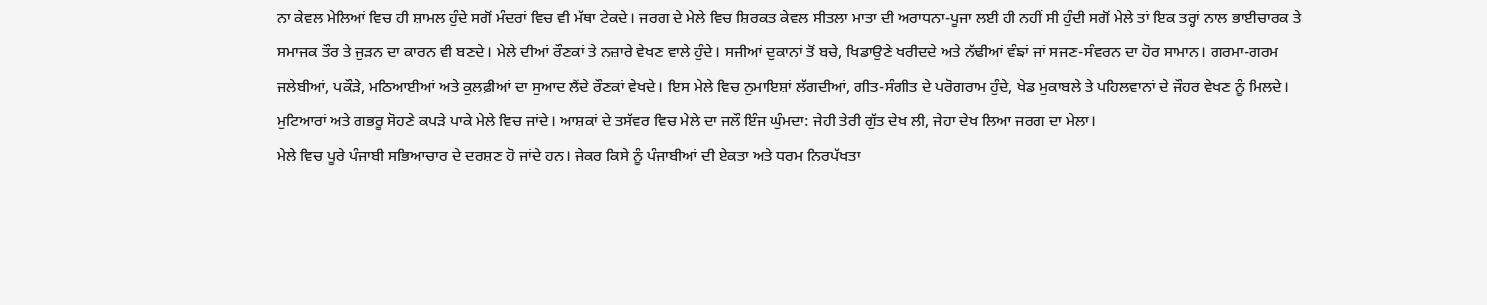ਨਾ ਕੇਵਲ ਮੇਲਿਆਂ ਵਿਚ ਹੀ ਸ਼ਾਮਲ ਹੁੰਦੇ ਸਗੋਂ ਮੰਦਰਾਂ ਵਿਚ ਵੀ ਮੱਥਾ ਟੇਕਦੇ। ਜਰਗ ਦੇ ਮੇਲੇ ਵਿਚ ਸ਼ਿਰਕਤ ਕੇਵਲ ਸੀਤਲਾ ਮਾਤਾ ਦੀ ਅਰਾਧਨਾ-ਪੂਜਾ ਲਈ ਹੀ ਨਹੀਂ ਸੀ ਹੁੰਦੀ ਸਗੋਂ ਮੇਲੇ ਤਾਂ ਇਕ ਤਰ੍ਹਾਂ ਨਾਲ ਭਾਈਚਾਰਕ ਤੇ ਸਮਾਜਕ ਤੌਰ ਤੇ ਜੁੜਨ ਦਾ ਕਾਰਨ ਵੀ ਬਣਦੇ। ਮੇਲੇ ਦੀਆਂ ਰੌਣਕਾਂ ਤੇ ਨਜ਼ਾਰੇ ਵੇਖਣ ਵਾਲੇ ਹੁੰਦੇ। ਸਜੀਆਂ ਦੁਕਾਨਾਂ ਤੋਂ ਬਚੇ, ਖਿਡਾਉਣੇ ਖਰੀਦਦੇ ਅਤੇ ਨੱਢੀਆਂ ਵੰਙਾਂ ਜਾਂ ਸਜਣ-ਸੰਵਰਨ ਦਾ ਹੋਰ ਸਾਮਾਨ। ਗਰਮਾ-ਗਰਮ ਜਲੇਬੀਆਂ, ਪਕੌੜੇ, ਮਠਿਆਈਆਂ ਅਤੇ ਕੁਲਫ਼ੀਆਂ ਦਾ ਸੁਆਦ ਲੈਂਦੇ ਰੌਣਕਾਂ ਵੇਖਦੇ। ਇਸ ਮੇਲੇ ਵਿਚ ਨੁਮਾਇਸ਼ਾਂ ਲੱਗਦੀਆਂ, ਗੀਤ-ਸੰਗੀਤ ਦੇ ਪਰੋਗਰਾਮ ਹੁੰਦੇ, ਖੇਡ ਮੁਕਾਬਲੇ ਤੇ ਪਹਿਲਵਾਨਾਂ ਦੇ ਜੌਹਰ ਵੇਖਣ ਨੂੰ ਮਿਲਦੇ। ਮੁਟਿਆਰਾਂ ਅਤੇ ਗਭਰੂ ਸੋਹਣੇ ਕਪੜੇ ਪਾਕੇ ਮੇਲੇ ਵਿਚ ਜਾਂਦੇ। ਆਸ਼ਕਾਂ ਦੇ ਤਸੱਵਰ ਵਿਚ ਮੇਲੇ ਦਾ ਜਲੌ ਇੰਜ ਘੁੰਮਦਾ: ਜੇਹੀ ਤੇਰੀ ਗੁੱਤ ਦੇਖ ਲੀ, ਜੇਹਾ ਦੇਖ ਲਿਆ ਜਰਗ ਦਾ ਮੇਲਾ।
ਮੇਲੇ ਵਿਚ ਪੂਰੇ ਪੰਜਾਬੀ ਸਭਿਆਚਾਰ ਦੇ ਦਰਸ਼ਣ ਹੋ ਜਾਂਦੇ ਹਨ। ਜੇਕਰ ਕਿਸੇ ਨੂੰ ਪੰਜਾਬੀਆਂ ਦੀ ਏਕਤਾ ਅਤੇ ਧਰਮ ਨਿਰਪੱਖਤਾ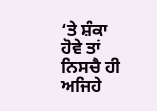‘ਤੇ ਸ਼ੰਕਾ ਹੋਵੇ ਤਾਂ ਨਿਸਚੈ ਹੀ ਅਜਿਹੇ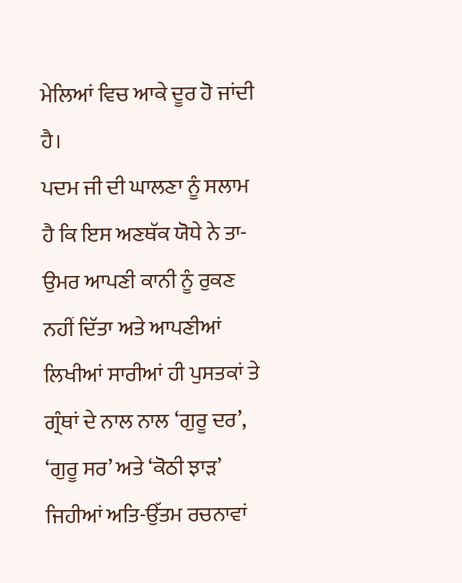ਮੇਲਿਆਂ ਵਿਚ ਆਕੇ ਦੂਰ ਹੋ ਜਾਂਦੀ ਹੈ।
ਪਦਮ ਜੀ ਦੀ ਘਾਲਣਾ ਨੂੰ ਸਲਾਮ ਹੈ ਕਿ ਇਸ ਅਣਥੱਕ ਯੋਧੇ ਨੇ ਤਾ-ਉਮਰ ਆਪਣੀ ਕਾਨੀ ਨੂੰ ਰੁਕਣ ਨਹੀਂ ਦਿੱਤਾ ਅਤੇ ਆਪਣੀਆਂ ਲਿਖੀਆਂ ਸਾਰੀਆਂ ਹੀ ਪੁਸਤਕਾਂ ਤੇ ਗ੍ਰੰਥਾਂ ਦੇ ਨਾਲ ਨਾਲ ‘ਗੁਰੂ ਦਰ’, ‘ਗੁਰੂ ਸਰ’ ਅਤੇ ‘ਕੋਠੀ ਝਾੜ’ ਜਿਹੀਆਂ ਅਤਿ-ਉੱਤਮ ਰਚਨਾਵਾਂ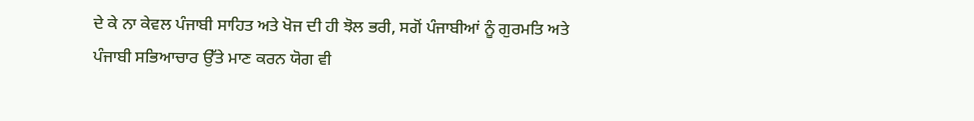ਦੇ ਕੇ ਨਾ ਕੇਵਲ ਪੰਜਾਬੀ ਸਾਹਿਤ ਅਤੇ ਖੋਜ ਦੀ ਹੀ ਝੋਲ ਭਰੀ, ਸਗੋਂ ਪੰਜਾਬੀਆਂ ਨੂੰ ਗੁਰਮਤਿ ਅਤੇ ਪੰਜਾਬੀ ਸਭਿਆਚਾਰ ਉੱਤੇ ਮਾਣ ਕਰਨ ਯੋਗ ਵੀ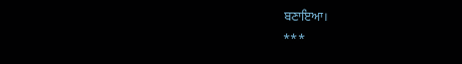ਬਣਾਇਆ।
***